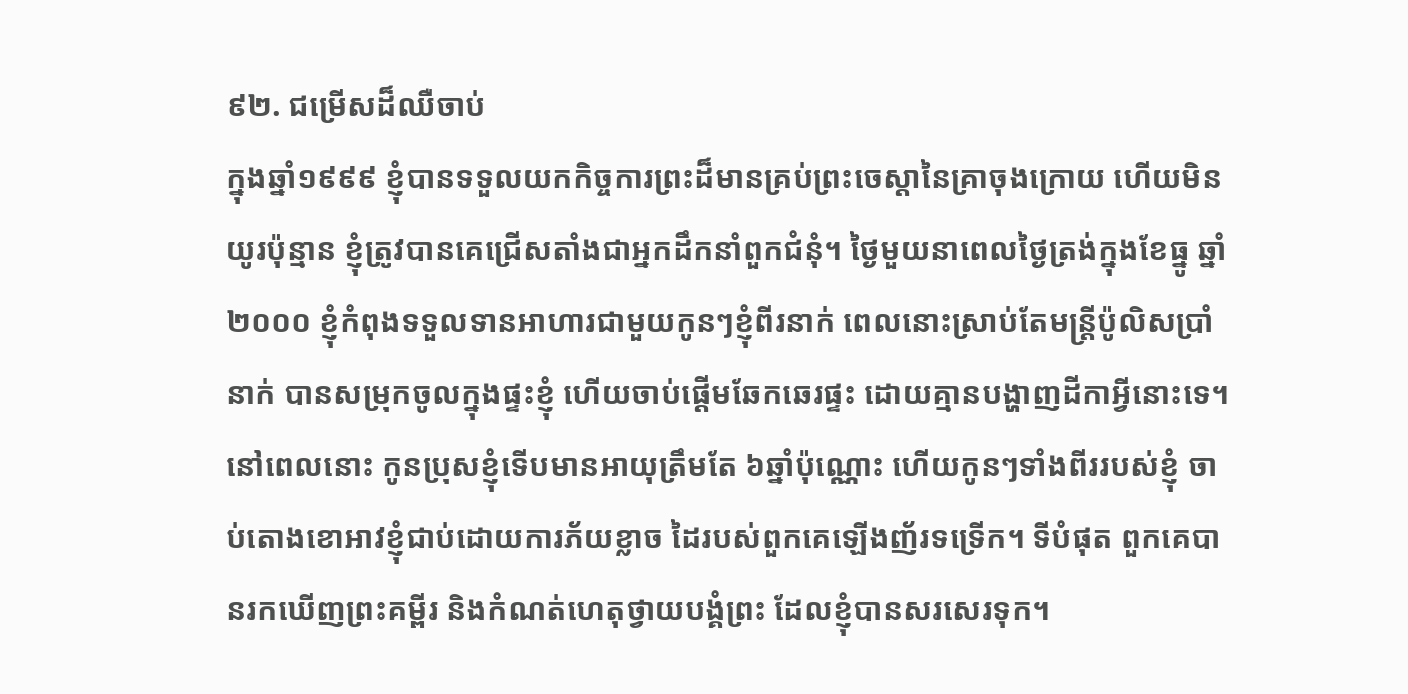៩២. ជម្រើសដ៏ឈឺចាប់
ក្នុងឆ្នាំ១៩៩៩ ខ្ញុំបានទទួលយកកិច្ចការព្រះដ៏មានគ្រប់ព្រះចេស្តានៃគ្រាចុងក្រោយ ហើយមិនយូរប៉ុន្មាន ខ្ញុំត្រូវបានគេជ្រើសតាំងជាអ្នកដឹកនាំពួកជំនុំ។ ថ្ងៃមួយនាពេលថ្ងៃត្រង់ក្នុងខែធ្នូ ឆ្នាំ២០០០ ខ្ញុំកំពុងទទួលទានអាហារជាមួយកូនៗខ្ញុំពីរនាក់ ពេលនោះស្រាប់តែមន្ត្រីប៉ូលិសប្រាំនាក់ បានសម្រុកចូលក្នុងផ្ទះខ្ញុំ ហើយចាប់ផ្ដើមឆែកឆេរផ្ទះ ដោយគ្មានបង្ហាញដីកាអ្វីនោះទេ។ នៅពេលនោះ កូនប្រុសខ្ញុំទើបមានអាយុត្រឹមតែ ៦ឆ្នាំប៉ុណ្ណោះ ហើយកូនៗទាំងពីររបស់ខ្ញុំ ចាប់តោងខោអាវខ្ញុំជាប់ដោយការភ័យខ្លាច ដៃរបស់ពួកគេឡើងញ័រទទ្រើក។ ទីបំផុត ពួកគេបានរកឃើញព្រះគម្ពីរ និងកំណត់ហេតុថ្វាយបង្គំព្រះ ដែលខ្ញុំបានសរសេរទុក។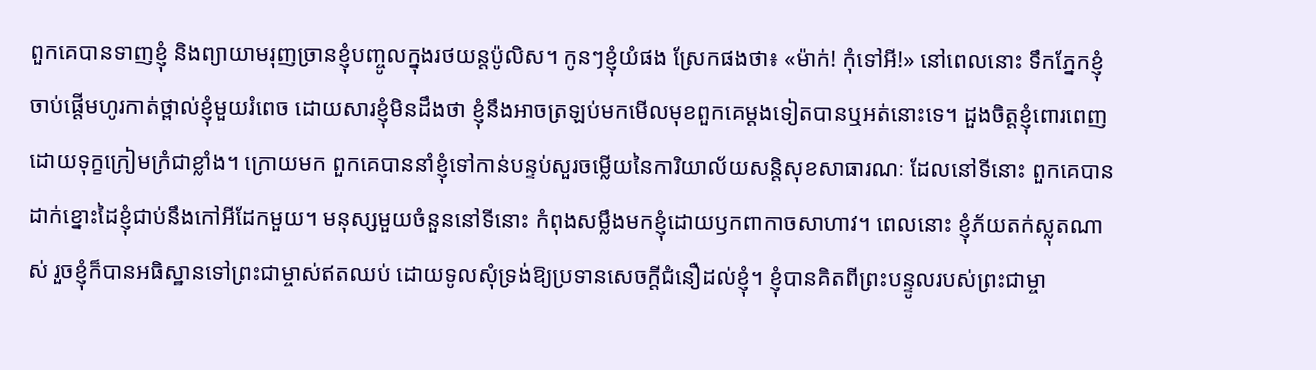ពួកគេបានទាញខ្ញុំ និងព្យាយាមរុញច្រានខ្ញុំបញ្ចូលក្នុងរថយន្តប៉ូលិស។ កូនៗខ្ញុំយំផង ស្រែកផងថា៖ «ម៉ាក់! កុំទៅអី!» នៅពេលនោះ ទឹកភ្នែកខ្ញុំចាប់ផ្ដើមហូរកាត់ថ្ពាល់ខ្ញុំមួយរំពេច ដោយសារខ្ញុំមិនដឹងថា ខ្ញុំនឹងអាចត្រឡប់មកមើលមុខពួកគេម្ដងទៀតបានឬអត់នោះទេ។ ដួងចិត្តខ្ញុំពោរពេញដោយទុក្ខក្រៀមក្រំជាខ្លាំង។ ក្រោយមក ពួកគេបាននាំខ្ញុំទៅកាន់បន្ទប់សួរចម្លើយនៃការិយាល័យសន្ដិសុខសាធារណៈ ដែលនៅទីនោះ ពួកគេបានដាក់ខ្នោះដៃខ្ញុំជាប់នឹងកៅអីដែកមួយ។ មនុស្សមួយចំនួននៅទីនោះ កំពុងសម្លឹងមកខ្ញុំដោយឫកពាកាចសាហាវ។ ពេលនោះ ខ្ញុំភ័យតក់ស្លុតណាស់ រួចខ្ញុំក៏បានអធិស្ឋានទៅព្រះជាម្ចាស់ឥតឈប់ ដោយទូលសុំទ្រង់ឱ្យប្រទានសេចក្ដីជំនឿដល់ខ្ញុំ។ ខ្ញុំបានគិតពីព្រះបន្ទូលរបស់ព្រះជាម្ចា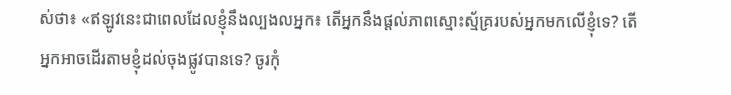ស់ថា៖ «ឥឡូវនេះជាពេលដែលខ្ញុំនឹងល្បងលអ្នក៖ តើអ្នកនឹងផ្តល់ភាពស្មោះស្ម័គ្ររបស់អ្នកមកលើខ្ញុំទេ? តើអ្នកអាចដើរតាមខ្ញុំដល់ចុងផ្លូវបានទេ? ចូរកុំ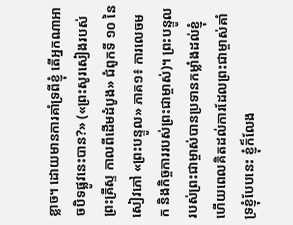ខ្លាច។ ដោយមានការគាំទ្រពីខ្ញុំ តើអ្នកណាអាចបិទផ្លូវនេះបាន?» («ព្រះសូរសៀងរបស់ព្រះគ្រីស្ទ កាលពីដើមដំបូង» ជំពូកទី ១០ នៃសៀវភៅ «ព្រះបន្ទូល» ភាគ១៖ ការលេចមក និងកិច្ចការរបស់ព្រះជាម្ចាស់)។ ព្រះបន្ទូលរបស់ព្រះជាម្ចាស់បានប្រទានកម្លាំងដល់ខ្ញុំ ហើយពេលគិតដល់ការដែលព្រះជាម្ចាស់គាំទ្រខ្ញុំបែបនេះ ខ្ញុំក៏លែង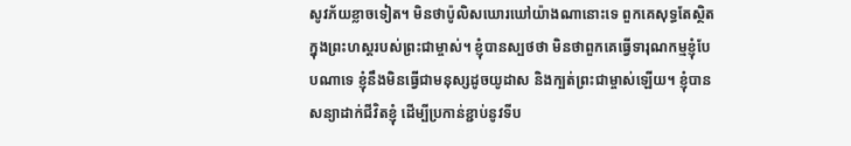សូវភ័យខ្លាចទៀត។ មិនថាប៉ូលិសឃោរឃៅយ៉ាងណានោះទេ ពួកគេសុទ្ធតែស្ថិតក្នុងព្រះហស្ដរបស់ព្រះជាម្ចាស់។ ខ្ញុំបានស្បថថា មិនថាពួកគេធ្វើទារុណកម្មខ្ញុំបែបណាទេ ខ្ញុំនឹងមិនធ្វើជាមនុស្សដូចយូដាស និងក្បត់ព្រះជាម្ចាស់ឡើយ។ ខ្ញុំបានសន្យាដាក់ជីវិតខ្ញុំ ដើម្បីប្រកាន់ខ្ជាប់នូវទីប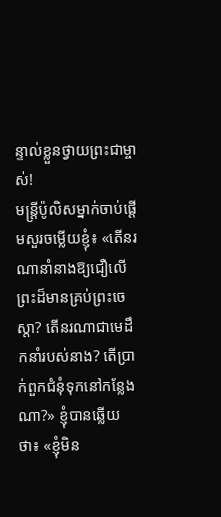ន្ទាល់ខ្លួនថ្វាយព្រះជាម្ចាស់!
មន្ត្រីប៉ូលិសម្នាក់ចាប់ផ្ដើមសួរចម្លើយខ្ញុំ៖ «តើនរណានាំនាងឱ្យជឿលើព្រះដ៏មានគ្រប់ព្រះចេស្តា? តើនរណាជាមេដឹកនាំរបស់នាង? តើប្រាក់ពួកជំនុំទុកនៅកន្លែងណា?» ខ្ញុំបានឆ្លើយថា៖ «ខ្ញុំមិន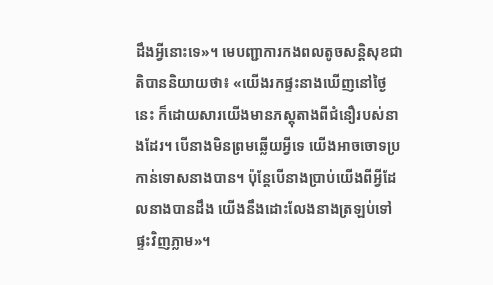ដឹងអ្វីនោះទេ»។ មេបញ្ជាការកងពលតូចសន្តិសុខជាតិបាននិយាយថា៖ «យើងរកផ្ទះនាងឃើញនៅថ្ងៃនេះ ក៏ដោយសារយើងមានភស្តុតាងពីជំនឿរបស់នាងដែរ។ បើនាងមិនព្រមឆ្លើយអ្វីទេ យើងអាចចោទប្រកាន់ទោសនាងបាន។ ប៉ុន្តែបើនាងប្រាប់យើងពីអ្វីដែលនាងបានដឹង យើងនឹងដោះលែងនាងត្រឡប់ទៅផ្ទះវិញភ្លាម»។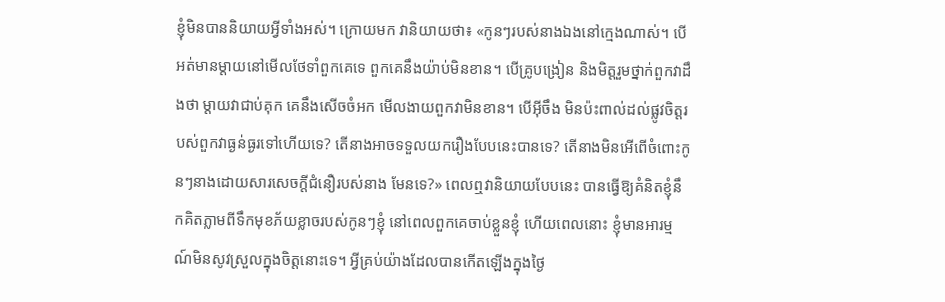ខ្ញុំមិនបាននិយាយអ្វីទាំងអស់។ ក្រោយមក វានិយាយថា៖ «កូនៗរបស់នាងឯងនៅក្មេងណាស់។ បើអត់មានម្ដាយនៅមើលថែទាំពួកគេទេ ពួកគេនឹងយ៉ាប់មិនខាន។ បើគ្រូបង្រៀន និងមិត្តរួមថ្នាក់ពួកវាដឹងថា ម្ដាយវាជាប់គុក គេនឹងសើចចំអក មើលងាយពួកវាមិនខាន។ បើអ៊ីចឹង មិនប៉ះពាល់ដល់ផ្លូវចិត្តរបស់ពួកវាធ្ងន់ធ្ងរទៅហើយទេ? តើនាងអាចទទួលយករឿងបែបនេះបានទេ? តើនាងមិនអើពើចំពោះកូនៗនាងដោយសារសេចក្ដីជំនឿរបស់នាង មែនទេ?» ពេលឮវានិយាយបែបនេះ បានធ្វើឱ្យគំនិតខ្ញុំនឹកគិតភ្លាមពីទឹកមុខភ័យខ្លាចរបស់កូនៗខ្ញុំ នៅពេលពួកគេចាប់ខ្លួនខ្ញុំ ហើយពេលនោះ ខ្ញុំមានអារម្មណ៍មិនសូវស្រួលក្នុងចិត្តនោះទេ។ អ្វីគ្រប់យ៉ាងដែលបានកើតឡើងក្នុងថ្ងៃ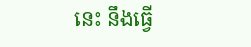នេះ នឹងធ្វើ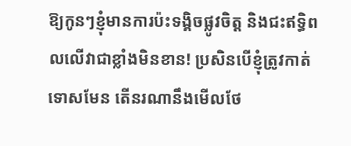ឱ្យកូនៗខ្ញុំមានការប៉ះទង្គិចផ្លូវចិត្ត និងជះឥទ្ធិពលលើវាជាខ្លាំងមិនខាន! ប្រសិនបើខ្ញុំត្រូវកាត់ទោសមែន តើនរណានឹងមើលថែ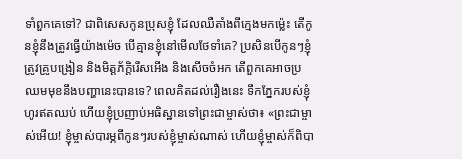ទាំពួកគេទៅ? ជាពិសេសកូនប្រុសខ្ញុំ ដែលឈឺតាំងពីក្មេងមកម្ល៉េះ តើកូនខ្ញុំនឹងត្រូវធ្វើយ៉ាងម៉េច បើគ្មានខ្ញុំនៅមើលថែទាំគេ? ប្រសិនបើកូនៗខ្ញុំត្រូវគ្រូបង្រៀន និងមិត្តភ័ក្តិរើសអើង និងសើចចំអក តើពួកគេអាចប្រឈមមុខនឹងបញ្ហានេះបានទេ? ពេលគិតដល់រឿងនេះ ទឹកភ្នែករបស់ខ្ញុំហូរឥតឈប់ ហើយខ្ញុំប្រញាប់អធិស្ឋានទៅព្រះជាម្ចាស់ថា៖ «ព្រះជាម្ចាស់អើយ! ខ្ញុំម្ចាស់បារម្ភពីកូនៗរបស់ខ្ញុំម្ចាស់ណាស់ ហើយខ្ញុំម្ចាស់ក៏ពិបា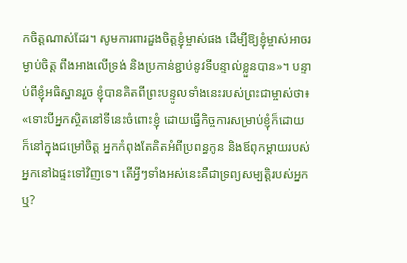កចិត្តណាស់ដែរ។ សូមការពារដួងចិត្តខ្ញុំម្ចាស់ផង ដើម្បីឱ្យខ្ញុំម្ចាស់អាចរម្ងាប់ចិត្ត ពឹងអាងលើទ្រង់ និងប្រកាន់ខ្ជាប់នូវទីបន្ទាល់ខ្លួនបាន»។ បន្ទាប់ពីខ្ញុំអធិស្ឋានរួច ខ្ញុំបានគិតពីព្រះបន្ទូលទាំងនេះរបស់ព្រះជាម្ចាស់ថា៖ «ទោះបីអ្នកស្ថិតនៅទីនេះចំពោះខ្ញុំ ដោយធ្វើកិច្ចការសម្រាប់ខ្ញុំក៏ដោយ ក៏នៅក្នុងជម្រៅចិត្ត អ្នកកំពុងតែគិតអំពីប្រពន្ធកូន និងឪពុកម្ដាយរបស់អ្នកនៅឯផ្ទះទៅវិញទេ។ តើអ្វីៗទាំងអស់នេះគឺជាទ្រព្យសម្បត្តិរបស់អ្នកឬ?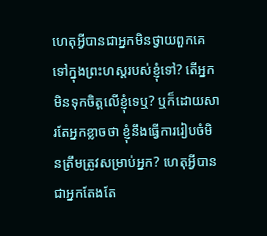ហេតុអ្វីបានជាអ្នកមិនថ្វាយពួកគេទៅក្នុងព្រះហស្តរបស់ខ្ញុំទៅ? តើអ្នកមិនទុកចិត្តលើខ្ញុំទេឬ? ឬក៏ដោយសារតែអ្នកខ្លាចថា ខ្ញុំនឹងធ្វើការរៀបចំមិនត្រឹមត្រូវសម្រាប់អ្នក? ហេតុអ្វីបានជាអ្នកតែងតែ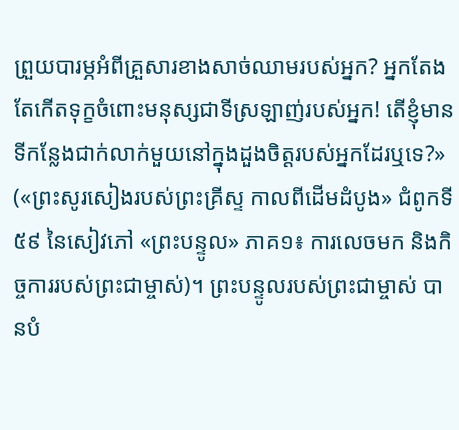ព្រួយបារម្ភអំពីគ្រួសារខាងសាច់ឈាមរបស់អ្នក? អ្នកតែងតែកើតទុក្ខចំពោះមនុស្សជាទីស្រឡាញ់របស់អ្នក! តើខ្ញុំមានទីកន្លែងជាក់លាក់មួយនៅក្នុងដួងចិត្តរបស់អ្នកដែរឬទេ?» («ព្រះសូរសៀងរបស់ព្រះគ្រីស្ទ កាលពីដើមដំបូង» ជំពូកទី ៥៩ នៃសៀវភៅ «ព្រះបន្ទូល» ភាគ១៖ ការលេចមក និងកិច្ចការរបស់ព្រះជាម្ចាស់)។ ព្រះបន្ទូលរបស់ព្រះជាម្ចាស់ បានបំ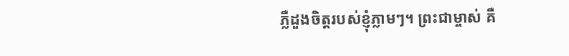ភ្លឺដួងចិត្តរបស់ខ្ញុំភ្លាមៗ។ ព្រះជាម្ចាស់ គឺ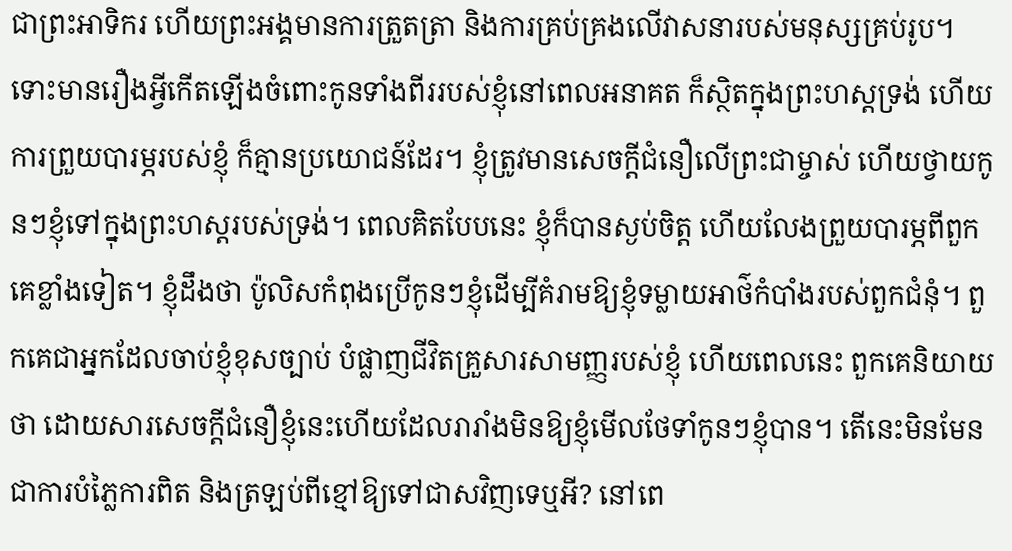ជាព្រះអាទិករ ហើយព្រះអង្គមានការត្រួតត្រា និងការគ្រប់គ្រងលើវាសនារបស់មនុស្សគ្រប់រូប។ ទោះមានរឿងអ្វីកើតឡើងចំពោះកូនទាំងពីររបស់ខ្ញុំនៅពេលអនាគត ក៏ស្ថិតក្នុងព្រះហស្ដទ្រង់ ហើយការព្រួយបារម្ភរបស់ខ្ញុំ ក៏គ្មានប្រយោជន៍ដែរ។ ខ្ញុំត្រូវមានសេចក្ដីជំនឿលើព្រះជាម្ចាស់ ហើយថ្វាយកូនៗខ្ញុំទៅក្នុងព្រះហស្ដរបស់ទ្រង់។ ពេលគិតបែបនេះ ខ្ញុំក៏បានស្ងប់ចិត្ត ហើយលែងព្រួយបារម្ភពីពួកគេខ្លាំងទៀត។ ខ្ញុំដឹងថា ប៉ូលិសកំពុងប្រើកូនៗខ្ញុំដើម្បីគំរាមឱ្យខ្ញុំទម្លាយអាថ៌កំបាំងរបស់ពួកជំនុំ។ ពួកគេជាអ្នកដែលចាប់ខ្ញុំខុសច្បាប់ បំផ្លាញជីវិតគ្រួសារសាមញ្ញរបស់ខ្ញុំ ហើយពេលនេះ ពួកគេនិយាយថា ដោយសារសេចក្ដីជំនឿខ្ញុំនេះហើយដែលរារាំងមិនឱ្យខ្ញុំមើលថែទាំកូនៗខ្ញុំបាន។ តើនេះមិនមែនជាការបំភ្លៃការពិត និងត្រឡប់ពីខ្មៅឱ្យទៅជាសវិញទេឬអី? នៅពេ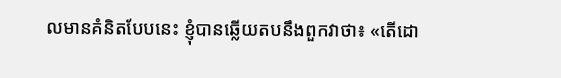លមានគំនិតបែបនេះ ខ្ញុំបានឆ្លើយតបនឹងពួកវាថា៖ «តើដោ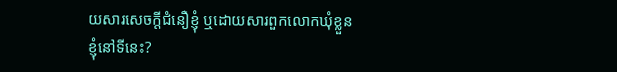យសារសេចក្ដីជំនឿខ្ញុំ ឬដោយសារពួកលោកឃុំខ្លួនខ្ញុំនៅទីនេះ?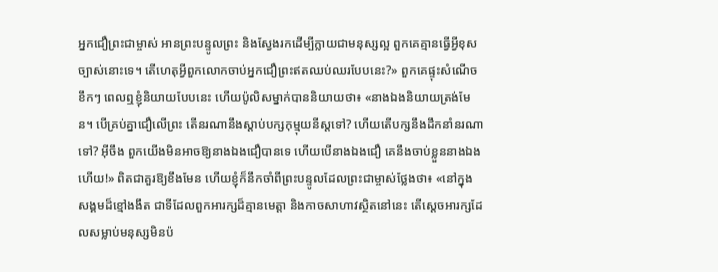អ្នកជឿព្រះជាម្ចាស់ អានព្រះបន្ទូលព្រះ និងស្វែងរកដើម្បីក្លាយជាមនុស្សល្អ ពួកគេគ្មានធ្វើអ្វីខុសច្បាស់នោះទេ។ តើហេតុអ្វីពួកលោកចាប់អ្នកជឿព្រះឥតឈប់ឈរបែបនេះ?» ពួកគេផ្ទុះសំណើចខឹកៗ ពេលឮខ្ញុំនិយាយបែបនេះ ហើយប៉ូលិសម្នាក់បាននិយាយថា៖ «នាងឯងនិយាយត្រង់មែន។ បើគ្រប់គ្នាជឿលើព្រះ តើនរណានឹងស្ដាប់បក្សកុម្មុយនីស្តទៅ? ហើយតើបក្សនឹងដឹកនាំនរណាទៅ? អ៊ីចឹង ពួកយើងមិនអាចឱ្យនាងឯងជឿបានទេ ហើយបើនាងឯងជឿ គេនឹងចាប់ខ្លួននាងឯងហើយ!» ពិតជាគួរឱ្យខឹងមែន ហើយខ្ញុំក៏នឹកចាំពីព្រះបន្ទូលដែលព្រះជាម្ចាស់ថ្លែងថា៖ «នៅក្នុងសង្គមដ៏ខ្មៅងងឹត ជាទីដែលពួកអារក្សដ៏គ្មានមេត្តា និងកាចសាហាវស្ថិតនៅនេះ តើស្ដេចអារក្សដែលសម្លាប់មនុស្សមិនប៉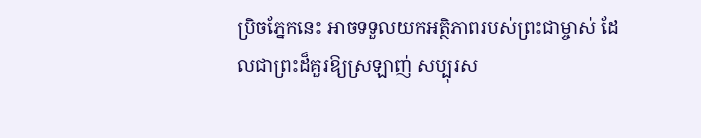ប្រិចភ្នែកនេះ អាចទទួលយកអត្ថិភាពរបស់ព្រះជាម្ចាស់ ដែលជាព្រះដ៏គួរឱ្យស្រឡាញ់ សប្បុរស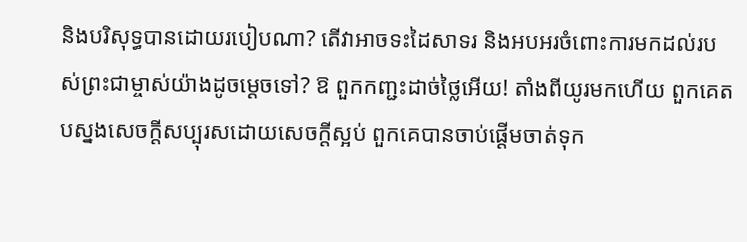និងបរិសុទ្ធបានដោយរបៀបណា? តើវាអាចទះដៃសាទរ និងអបអរចំពោះការមកដល់របស់ព្រះជាម្ចាស់យ៉ាងដូចម្ដេចទៅ? ឱ ពួកកញ្ជះដាច់ថ្លៃអើយ! តាំងពីយូរមកហើយ ពួកគេតបស្នងសេចក្តីសប្បុរសដោយសេចក្តីស្អប់ ពួកគេបានចាប់ផ្ដើមចាត់ទុក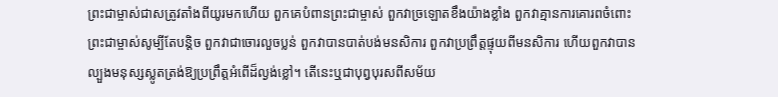ព្រះជាម្ចាស់ជាសត្រូវតាំងពីយូរមកហើយ ពួកគេបំពានព្រះជាម្ចាស់ ពួកវាច្រឡោតខឹងយ៉ាងខ្លាំង ពួកវាគ្មានការគោរពចំពោះព្រះជាម្ចាស់សូម្បីតែបន្ដិច ពួកវាជាចោរលួចប្លន់ ពួកវាបានបាត់បង់មនសិការ ពួកវាប្រព្រឹត្តផ្ទុយពីមនសិការ ហើយពួកវាបានល្បួងមនុស្សស្លូតត្រង់ឱ្យប្រព្រឹត្តអំពើដ៏ល្ងង់ខ្លៅ។ តើនេះឬជាបុព្វបុរសពីសម័យ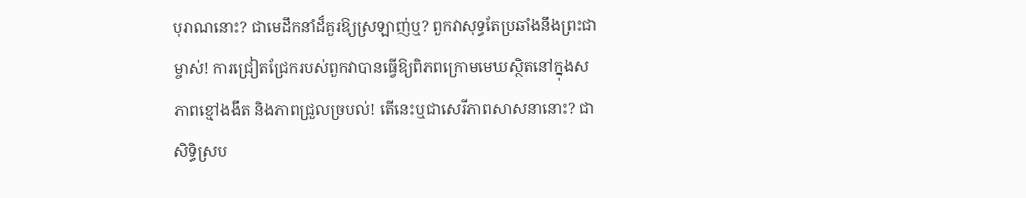បុរាណនោះ? ជាមេដឹកនាំដ៏គួរឱ្យស្រឡាញ់ឬ? ពួកវាសុទ្ធតែប្រឆាំងនឹងព្រះជាម្ចាស់! ការជ្រៀតជ្រែករបស់ពួកវាបានធ្វើឱ្យពិភពក្រោមមេឃស្ថិតនៅក្នុងសភាពខ្មៅងងឹត និងភាពជ្រួលច្របល់! តើនេះឬជាសេរីភាពសាសនានោះ? ជាសិទ្ធិស្រប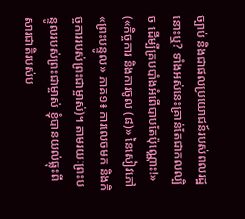ច្បាប់ និងជាផលប្រយោជន៍របស់ពលរដ្ឋនោះឬ? ទាំងអស់នេះគ្រាន់តែជាកលល្បិច ដើម្បីគ្របបាំងអំពើបាបតែប៉ុណ្ណោះ!» («កិច្ចការ និងការចូល (៨)» នៃសៀវភៅ «ព្រះបន្ទូល» ភាគ១៖ ការលេចមក និងកិច្ចការរបស់ព្រះជាម្ចាស់)។ តាមរយៈព្រះបន្ទូលរបស់ព្រះជាម្ចាស់ ខ្ញុំបានយល់ធ្លុះពីសារជាតិរបស់ប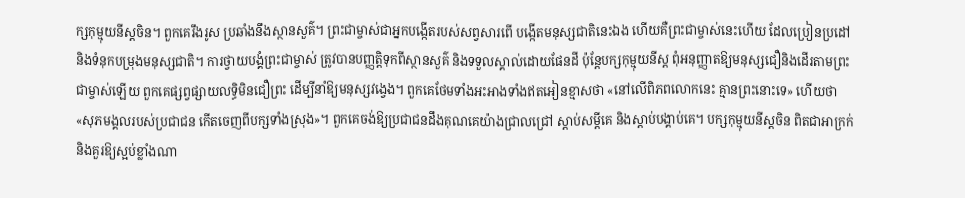ក្សកុម្មុយនីស្តចិន។ ពួកគេរឹងរូស ប្រឆាំងនឹងស្ថានសួគ៌។ ព្រះជាម្ចាស់ជាអ្នកបង្កើតរបស់សព្វសារពើ បង្កើតមនុស្សជាតិនេះឯង ហើយគឺព្រះជាម្ចាស់នេះហើយ ដែលប្រៀនប្រដៅ និងទំនុកបម្រុងមនុស្សជាតិ។ ការថ្វាយបង្គំព្រះជាម្ចាស់ ត្រូវបានបញ្ញត្តិទុកពីស្ថានសួគ៌ និងទទួលស្គាល់ដោយផែនដី ប៉ុន្តែបក្សកុម្មុយនីស្ត ពុំអនុញ្ញាតឱ្យមនុស្សជឿនិងដើរតាមព្រះជាម្ចាស់ឡើយ ពួកគេផ្សព្វផ្សាយលទ្ធិមិនជឿព្រះ ដើម្បីនាំឱ្យមនុស្សវង្វេង។ ពួកគេថែមទាំងអះអាងទាំងឥតអៀនខ្មាសថា «នៅលើពិភពលោកនេះ គ្មានព្រះនោះទេ» ហើយថា «សុភមង្គលរបស់ប្រជាជន កើតចេញពីបក្សទាំងស្រុង»។ ពួកគេចង់ឱ្យប្រជាជនដឹងគុណគេយ៉ាងជ្រាលជ្រៅ ស្ដាប់សម្ដីគេ និងស្ដាប់បង្គាប់គេ។ បក្សកុម្មុយនីស្តចិន ពិតជាអាក្រក់ និងគួរឱ្យស្អប់ខ្លាំងណា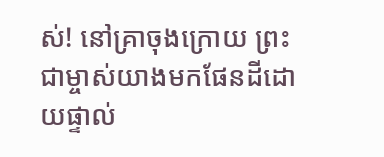ស់! នៅគ្រាចុងក្រោយ ព្រះជាម្ចាស់យាងមកផែនដីដោយផ្ទាល់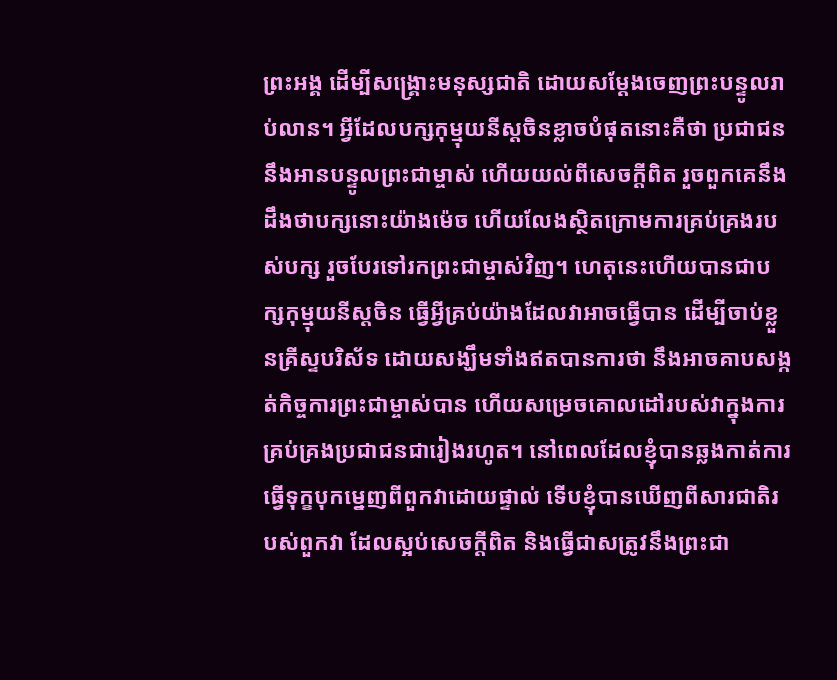ព្រះអង្គ ដើម្បីសង្គ្រោះមនុស្សជាតិ ដោយសម្ដែងចេញព្រះបន្ទូលរាប់លាន។ អ្វីដែលបក្សកុម្មុយនីស្តចិនខ្លាចបំផុតនោះគឺថា ប្រជាជននឹងអានបន្ទូលព្រះជាម្ចាស់ ហើយយល់ពីសេចក្ដីពិត រួចពួកគេនឹងដឹងថាបក្សនោះយ៉ាងម៉េច ហើយលែងស្ថិតក្រោមការគ្រប់គ្រងរបស់បក្ស រួចបែរទៅរកព្រះជាម្ចាស់វិញ។ ហេតុនេះហើយបានជាបក្សកុម្មុយនីស្តចិន ធ្វើអ្វីគ្រប់យ៉ាងដែលវាអាចធ្វើបាន ដើម្បីចាប់ខ្លួនគ្រីស្ទបរិស័ទ ដោយសង្ឃឹមទាំងឥតបានការថា នឹងអាចគាបសង្កត់កិច្ចការព្រះជាម្ចាស់បាន ហើយសម្រេចគោលដៅរបស់វាក្នុងការគ្រប់គ្រងប្រជាជនជារៀងរហូត។ នៅពេលដែលខ្ញុំបានឆ្លងកាត់ការធ្វើទុក្ខបុកម្នេញពីពួកវាដោយផ្ទាល់ ទើបខ្ញុំបានឃើញពីសារជាតិរបស់ពួកវា ដែលស្អប់សេចក្ដីពិត និងធ្វើជាសត្រូវនឹងព្រះជា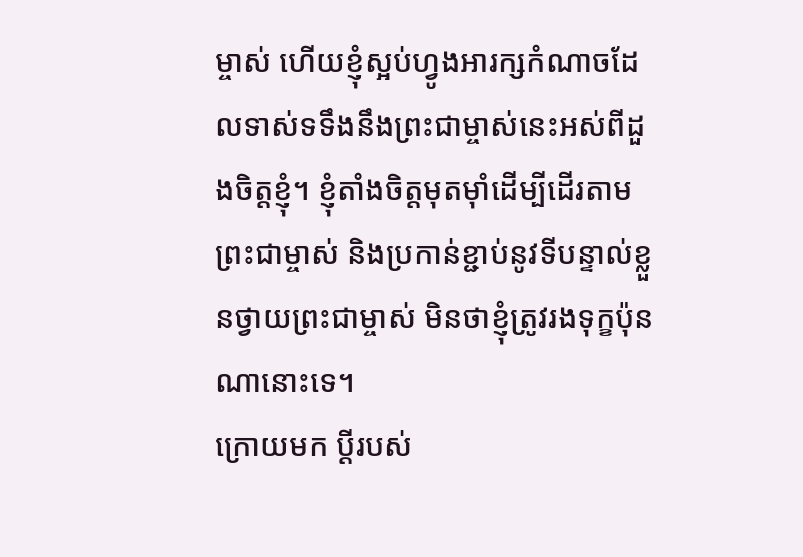ម្ចាស់ ហើយខ្ញុំស្អប់ហ្វូងអារក្សកំណាចដែលទាស់ទទឹងនឹងព្រះជាម្ចាស់នេះអស់ពីដួងចិត្តខ្ញុំ។ ខ្ញុំតាំងចិត្តមុតម៉ាំដើម្បីដើរតាមព្រះជាម្ចាស់ និងប្រកាន់ខ្ជាប់នូវទីបន្ទាល់ខ្លួនថ្វាយព្រះជាម្ចាស់ មិនថាខ្ញុំត្រូវរងទុក្ខប៉ុនណានោះទេ។
ក្រោយមក ប្ដីរបស់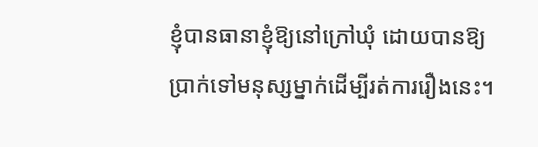ខ្ញុំបានធានាខ្ញុំឱ្យនៅក្រៅឃុំ ដោយបានឱ្យប្រាក់ទៅមនុស្សម្នាក់ដើម្បីរត់ការរឿងនេះ។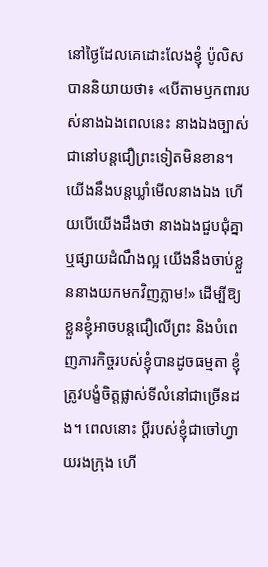នៅថ្ងៃដែលគេដោះលែងខ្ញុំ ប៉ូលិសបាននិយាយថា៖ «បើតាមឫកពារបស់នាងឯងពេលនេះ នាងឯងច្បាស់ជានៅបន្តជឿព្រះទៀតមិនខាន។ យើងនឹងបន្តឃ្លាំមើលនាងឯង ហើយបើយើងដឹងថា នាងឯងជួបជុំគ្នា ឬផ្សាយដំណឹងល្អ យើងនឹងចាប់ខ្លួននាងយកមកវិញភ្លាម!» ដើម្បីឱ្យខ្លួនខ្ញុំអាចបន្តជឿលើព្រះ និងបំពេញភារកិច្ចរបស់ខ្ញុំបានដូចធម្មតា ខ្ញុំត្រូវបង្ខំចិត្តផ្លាស់ទីលំនៅជាច្រើនដង។ ពេលនោះ ប្ដីរបស់ខ្ញុំជាចៅហ្វាយរងក្រុង ហើ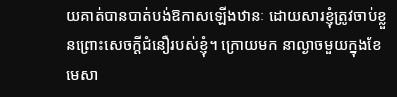យគាត់បានបាត់បង់ឱកាសឡើងឋានៈ ដោយសារខ្ញុំត្រូវចាប់ខ្លួនព្រោះសេចក្ដីជំនឿរបស់ខ្ញុំ។ ក្រោយមក នាល្ងាចមួយក្នុងខែមេសា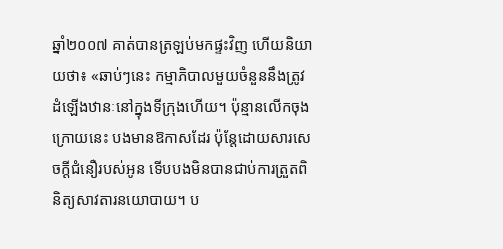ឆ្នាំ២០០៧ គាត់បានត្រឡប់មកផ្ទះវិញ ហើយនិយាយថា៖ «ឆាប់ៗនេះ កម្មាភិបាលមួយចំនួននឹងត្រូវដំឡើងឋានៈនៅក្នុងទីក្រុងហើយ។ ប៉ុន្មានលើកចុងក្រោយនេះ បងមានឱកាសដែរ ប៉ុន្តែដោយសារសេចក្ដីជំនឿរបស់អូន ទើបបងមិនបានជាប់ការត្រួតពិនិត្យសាវតារនយោបាយ។ ប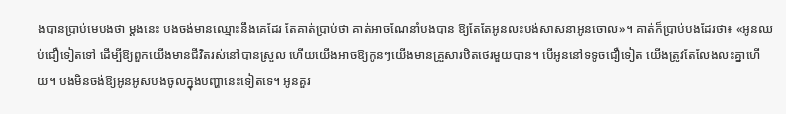ងបានប្រាប់មេបងថា ម្ដងនេះ បងចង់មានឈ្មោះនឹងគេដែរ តែគាត់ប្រាប់ថា គាត់អាចណែនាំបងបាន ឱ្យតែតែអូនលះបង់សាសនាអូនចោល»។ គាត់ក៏ប្រាប់បងដែរថា៖ «អូនឈប់ជឿទៀតទៅ ដើម្បីឱ្យពួកយើងមានជីវិតរស់នៅបានស្រួល ហើយយើងអាចឱ្យកូនៗយើងមានគ្រួសារឋិតថេរមួយបាន។ បើអូននៅទទូចជឿទៀត យើងត្រូវតែលែងលះគ្នាហើយ។ បងមិនចង់ឱ្យអូនអូសបងចូលក្នុងបញ្ហានេះទៀតទេ។ អូនគួរ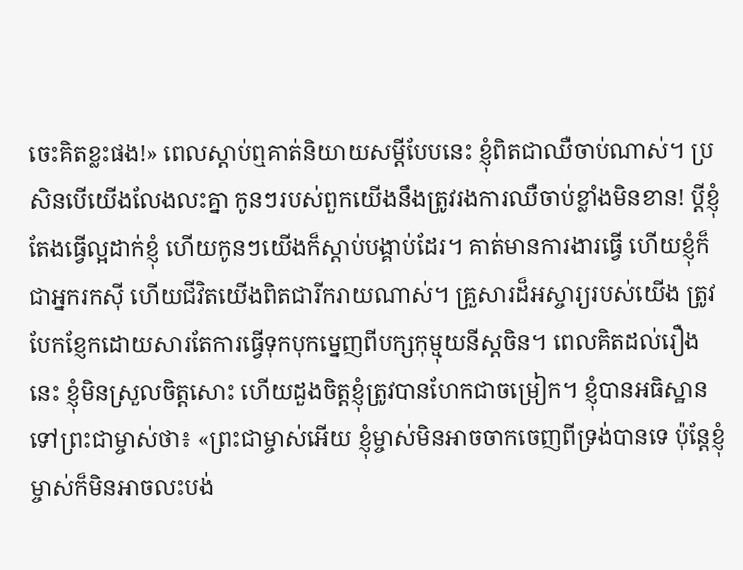ចេះគិតខ្លះផង!» ពេលស្ដាប់ឮគាត់និយាយសម្ដីបែបនេះ ខ្ញុំពិតជាឈឺចាប់ណាស់។ ប្រសិនបើយើងលែងលះគ្នា កូនៗរបស់ពួកយើងនឹងត្រូវរងការឈឺចាប់ខ្លាំងមិនខាន! ប្ដីខ្ញុំតែងធ្វើល្អដាក់ខ្ញុំ ហើយកូនៗយើងក៏ស្ដាប់បង្គាប់ដែរ។ គាត់មានការងារធ្វើ ហើយខ្ញុំក៏ជាអ្នករកស៊ី ហើយជីវិតយើងពិតជារីករាយណាស់។ គ្រួសារដ៏អស្ចារ្យរបស់យើង ត្រូវបែកខ្ញែកដោយសារតែការធ្វើទុកបុកម្នេញពីបក្សកុម្មុយនីស្តចិន។ ពេលគិតដល់រឿងនេះ ខ្ញុំមិនស្រួលចិត្តសោះ ហើយដួងចិត្តខ្ញុំត្រូវបានហែកជាចម្រៀក។ ខ្ញុំបានអធិស្ឋានទៅព្រះជាម្ចាស់ថា៖ «ព្រះជាម្ចាស់អើយ ខ្ញុំម្ចាស់មិនអាចចាកចេញពីទ្រង់បានទេ ប៉ុន្តែខ្ញុំម្ចាស់ក៏មិនអាចលះបង់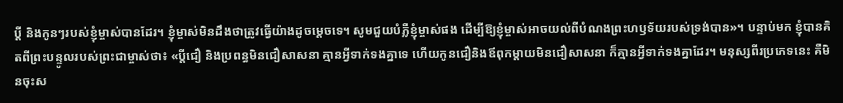ប្ដី និងកូនៗរបស់ខ្ញុំម្ចាស់បានដែរ។ ខ្ញុំម្ចាស់មិនដឹងថាត្រូវធ្វើយ៉ាងដូចម្ដេចទេ។ សូមជួយបំភ្លឺខ្ញុំម្ចាស់ផង ដើម្បីឱ្យខ្ញុំម្ចាស់អាចយល់ពីបំណងព្រះហឫទ័យរបស់ទ្រង់បាន»។ បន្ទាប់មក ខ្ញុំបានគិតពីព្រះបន្ទូលរបស់ព្រះជាម្ចាស់ថា៖ «ប្ដីជឿ និងប្រពន្ធមិនជឿសាសនា គ្មានអ្វីទាក់ទងគ្នាទេ ហើយកូនជឿនិងឪពុកម្ដាយមិនជឿសាសនា ក៏គ្មានអ្វីទាក់ទងគ្នាដែរ។ មនុស្សពីរប្រភេទនេះ គឺមិនចុះស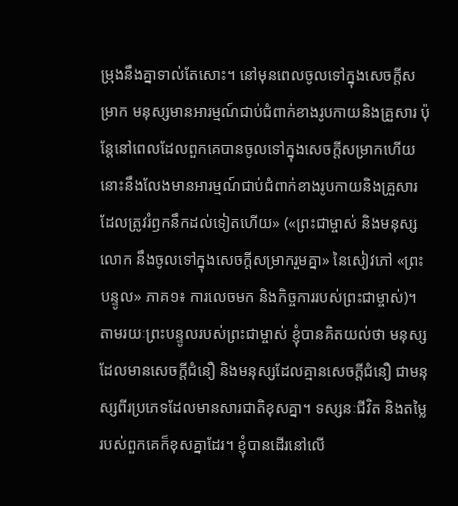ម្រុងនឹងគ្នាទាល់តែសោះ។ នៅមុនពេលចូលទៅក្នុងសេចក្ដីសម្រាក មនុស្សមានអារម្មណ៍ជាប់ជំពាក់ខាងរូបកាយនិងគ្រួសារ ប៉ុន្តែនៅពេលដែលពួកគេបានចូលទៅក្នុងសេចក្ដីសម្រាកហើយ នោះនឹងលែងមានអារម្មណ៍ជាប់ជំពាក់ខាងរូបកាយនិងគ្រួសារដែលត្រូវរំឭកនឹកដល់ទៀតហើយ» («ព្រះជាម្ចាស់ និងមនុស្សលោក នឹងចូលទៅក្នុងសេចក្ដីសម្រាករួមគ្នា» នៃសៀវភៅ «ព្រះបន្ទូល» ភាគ១៖ ការលេចមក និងកិច្ចការរបស់ព្រះជាម្ចាស់)។ តាមរយៈព្រះបន្ទូលរបស់ព្រះជាម្ចាស់ ខ្ញុំបានគិតយល់ថា មនុស្សដែលមានសេចក្ដីជំនឿ និងមនុស្សដែលគ្មានសេចក្ដីជំនឿ ជាមនុស្សពីរប្រភេទដែលមានសារជាតិខុសគ្នា។ ទស្សនៈជីវិត និងតម្លៃរបស់ពួកគេក៏ខុសគ្នាដែរ។ ខ្ញុំបានដើរនៅលើ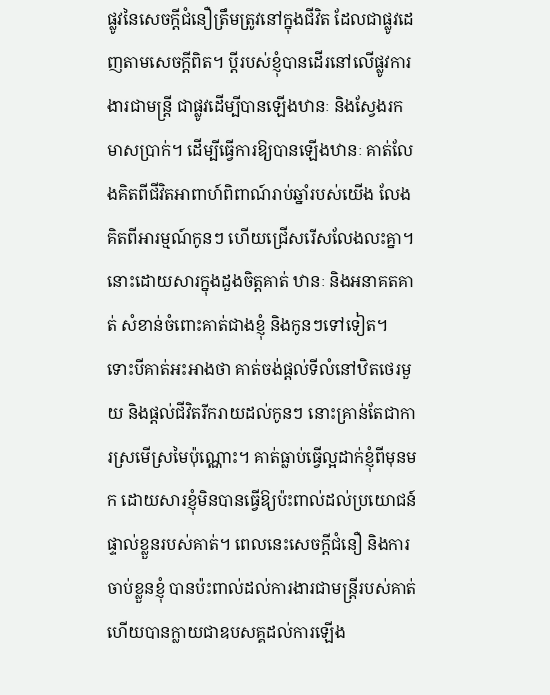ផ្លូវនៃសេចក្ដីជំនឿត្រឹមត្រូវនៅក្នុងជីវិត ដែលជាផ្លូវដេញតាមសេចក្ដីពិត។ ប្ដីរបស់ខ្ញុំបានដើរនៅលើផ្លូវការងារជាមន្ត្រី ជាផ្លូវដើម្បីបានឡើងឋានៈ និងស្វែងរកមាសប្រាក់។ ដើម្បីធ្វើការឱ្យបានឡើងឋានៈ គាត់លែងគិតពីជីវិតអាពាហ៍ពិពាណ៍រាប់ឆ្នាំរបស់យើង លែងគិតពីអារម្មណ៍កូនៗ ហើយជ្រើសរើសលែងលះគ្នា។ នោះដោយសារក្នុងដួងចិត្តគាត់ ឋានៈ និងអនាគតគាត់ សំខាន់ចំពោះគាត់ជាងខ្ញុំ និងកូនៗទៅទៀត។ ទោះបីគាត់អះអាងថា គាត់ចង់ផ្ដល់ទីលំនៅឋិតថេរមួយ និងផ្ដល់ជីវិតរីករាយដល់កូនៗ នោះគ្រាន់តែជាការស្រមើស្រមៃប៉ុណ្ណោះ។ គាត់ធ្លាប់ធ្វើល្អដាក់ខ្ញុំពីមុនមក ដោយសារខ្ញុំមិនបានធ្វើឱ្យប៉ះពាល់ដល់ប្រយោជន៍ផ្ទាល់ខ្លួនរបស់គាត់។ ពេលនេះសេចក្ដីជំនឿ និងការចាប់ខ្លួនខ្ញុំ បានប៉ះពាល់ដល់ការងារជាមន្ត្រីរបស់គាត់ ហើយបានក្លាយជាឧបសគ្គដល់ការឡើង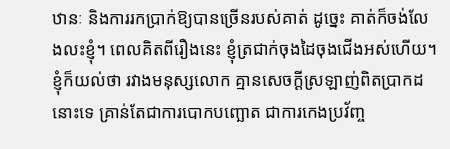ឋានៈ និងការរកប្រាក់ឱ្យបានច្រើនរបស់គាត់ ដូច្នេះ គាត់ក៏ចង់លែងលះខ្ញុំ។ ពេលគិតពីរឿងនេះ ខ្ញុំត្រជាក់ចុងដៃចុងជើងអស់ហើយ។ ខ្ញុំក៏យល់ថា រវាងមនុស្សលោក គ្មានសេចក្ដីស្រឡាញ់ពិតប្រាកដនោះទេ គ្រាន់តែជាការបោកបញ្ឆោត ជាការកេងប្រវ័ញ្ច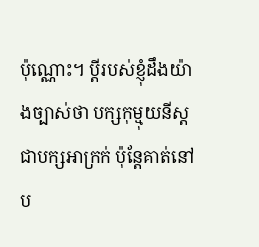ប៉ុណ្ណោះ។ ប្ដីរបស់ខ្ញុំដឹងយ៉ាងច្បាស់ថា បក្សកុម្មុយនីស្តជាបក្សអាក្រក់ ប៉ុន្តែគាត់នៅប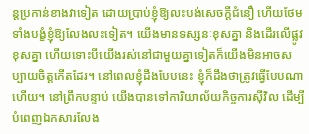ន្តប្រកាន់ខាងវាទៀត ដោយប្រាប់ខ្ញុំឱ្យលះបង់សេចក្ដីជំនឿ ហើយថែមទាំងបង្ខំខ្ញុំឱ្យលែងលះទៀត។ យើងមានទស្សនៈខុសគ្នា និងដើរលើផ្លូវខុសគ្នា ហើយទោះបីយើងរស់នៅជាមួយគ្នាទៀតក៏យើងមិនអាចសប្បាយចិត្តកើតដែរ។ នៅពេលខ្ញុំដឹងបែបនេះ ខ្ញុំក៏ដឹងថាត្រូវធ្វើបែបណាហើយ។ នៅព្រឹកបន្ទាប់ យើងបានទៅការិយាល័យកិច្ចការស៊ីវិល ដើម្បីបំពេញឯកសារលែង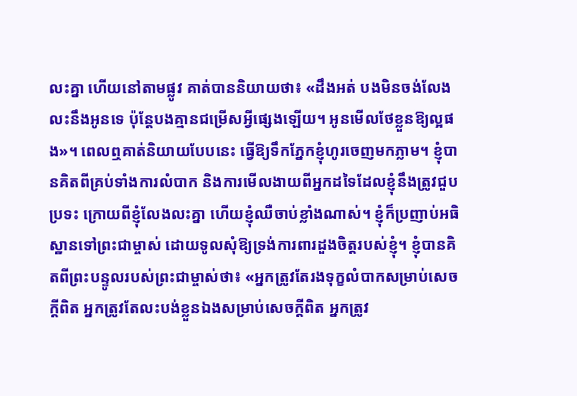លះគ្នា ហើយនៅតាមផ្លូវ គាត់បាននិយាយថា៖ «ដឹងអត់ បងមិនចង់លែងលះនឹងអូនទេ ប៉ុន្តែបងគ្មានជម្រើសអ្វីផ្សេងឡើយ។ អូនមើលថែខ្លួនឱ្យល្អផង»។ ពេលឮគាត់និយាយបែបនេះ ធ្វើឱ្យទឹកភ្នែកខ្ញុំហូរចេញមកភ្លាម។ ខ្ញុំបានគិតពីគ្រប់ទាំងការលំបាក និងការមើលងាយពីអ្នកដទៃដែលខ្ញុំនឹងត្រូវជួបប្រទះ ក្រោយពីខ្ញុំលែងលះគ្នា ហើយខ្ញុំឈឺចាប់ខ្លាំងណាស់។ ខ្ញុំក៏ប្រញាប់អធិស្ឋានទៅព្រះជាម្ចាស់ ដោយទូលសុំឱ្យទ្រង់ការពារដួងចិត្តរបស់ខ្ញុំ។ ខ្ញុំបានគិតពីព្រះបន្ទូលរបស់ព្រះជាម្ចាស់ថា៖ «អ្នកត្រូវតែរងទុក្ខលំបាកសម្រាប់សេចក្តីពិត អ្នកត្រូវតែលះបង់ខ្លួនឯងសម្រាប់សេចក្តីពិត អ្នកត្រូវ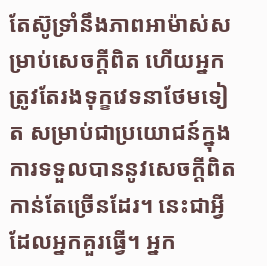តែស៊ូទ្រាំនឹងភាពអាម៉ាស់សម្រាប់សេចក្តីពិត ហើយអ្នកត្រូវតែរងទុក្ខវេទនាថែមទៀត សម្រាប់ជាប្រយោជន៍ក្នុងការទទួលបាននូវសេចក្ដីពិតកាន់តែច្រើនដែរ។ នេះជាអ្វីដែលអ្នកគួរធ្វើ។ អ្នក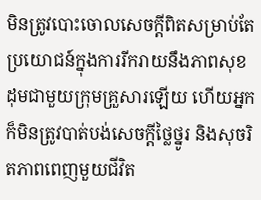មិនត្រូវបោះចោលសេចក្តីពិតសម្រាប់តែប្រយោជន៍ក្នុងការរីករាយនឹងភាពសុខដុមជាមួយក្រុមគ្រួសារឡើយ ហើយអ្នកក៏មិនត្រូវបាត់បង់សេចក្តីថ្លៃថ្នូរ និងសុចរិតភាពពេញមួយជីវិត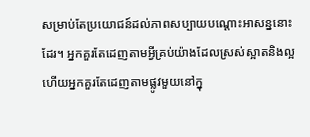សម្រាប់តែប្រយោជន៍ដល់ភាពសប្បាយបណ្ដោះអាសន្ននោះដែរ។ អ្នកគួរតែដេញតាមអ្វីគ្រប់យ៉ាងដែលស្រស់ស្អាតនិងល្អ ហើយអ្នកគួរតែដេញតាមផ្លូវមួយនៅក្នុ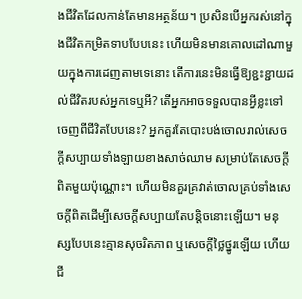ងជីវិតដែលកាន់តែមានអត្ថន័យ។ ប្រសិនបើអ្នករស់នៅក្នុងជីវិតកម្រិតទាបបែបនេះ ហើយមិនមានគោលដៅណាមួយក្នុងការដេញតាមទេនោះ តើការនេះមិនធ្វើឱ្យខ្ជះខ្ជាយដល់ជីវិតរបស់អ្នកទេឬអី? តើអ្នកអាចទទួលបានអ្វីខ្លះទៅចេញពីជីវិតបែបនេះ? អ្នកគួរតែបោះបង់ចោលរាល់សេចក្តីសប្បាយទាំងឡាយខាងសាច់ឈាម សម្រាប់តែសេចក្តីពិតមួយប៉ុណ្ណោះ។ ហើយមិនគួរគ្រវាត់ចោលគ្រប់ទាំងសេចក្តីពិតដើម្បីសេចក្តីសប្បាយតែបន្ដិចនោះឡើយ។ មនុស្សបែបនេះគ្មានសុចរិតភាព ឬសេចក្តីថ្លៃថ្នូរឡើយ ហើយជី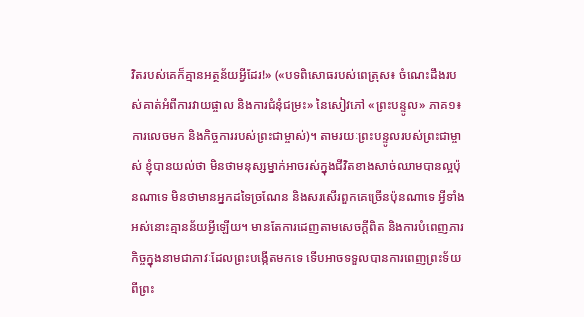វិតរបស់គេក៏គ្មានអត្ថន័យអ្វីដែរ!» («បទពិសោធរបស់ពេត្រុស៖ ចំណេះដឹងរបស់គាត់អំពីការវាយផ្ចាល និងការជំនុំជម្រះ» នៃសៀវភៅ «ព្រះបន្ទូល» ភាគ១៖ ការលេចមក និងកិច្ចការរបស់ព្រះជាម្ចាស់)។ តាមរយៈព្រះបន្ទូលរបស់ព្រះជាម្ចាស់ ខ្ញុំបានយល់ថា មិនថាមនុស្សម្នាក់អាចរស់ក្នុងជីវិតខាងសាច់ឈាមបានល្អប៉ុនណាទេ មិនថាមានអ្នកដទៃច្រណែន និងសរសើរពួកគេច្រើនប៉ុនណាទេ អ្វីទាំងអស់នោះគ្មានន័យអ្វីឡើយ។ មានតែការដេញតាមសេចក្ដីពិត និងការបំពេញភារកិច្ចក្នុងនាមជាភាវៈដែលព្រះបង្កើតមកទេ ទើបអាចទទួលបានការពេញព្រះទ័យពីព្រះ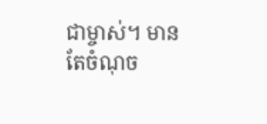ជាម្ចាស់។ មានតែចំណុច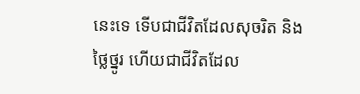នេះទេ ទើបជាជីវិតដែលសុចរិត និងថ្លៃថ្នូរ ហើយជាជីវិតដែល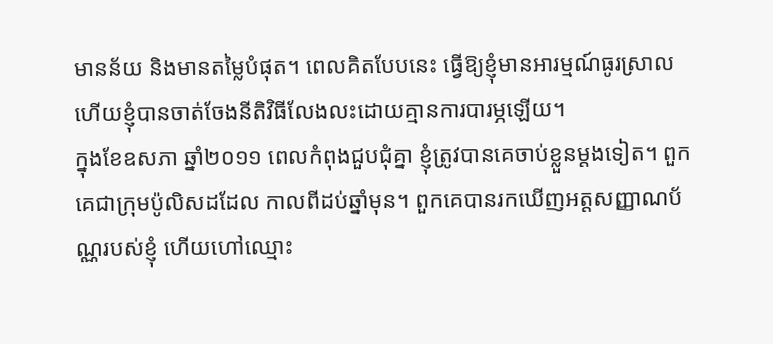មានន័យ និងមានតម្លៃបំផុត។ ពេលគិតបែបនេះ ធ្វើឱ្យខ្ញុំមានអារម្មណ៍ធូរស្រាល ហើយខ្ញុំបានចាត់ចែងនីតិវិធីលែងលះដោយគ្មានការបារម្ភឡើយ។
ក្នុងខែឧសភា ឆ្នាំ២០១១ ពេលកំពុងជួបជុំគ្នា ខ្ញុំត្រូវបានគេចាប់ខ្លួនម្ដងទៀត។ ពួកគេជាក្រុមប៉ូលិសដដែល កាលពីដប់ឆ្នាំមុន។ ពួកគេបានរកឃើញអត្តសញ្ញាណប័ណ្ណរបស់ខ្ញុំ ហើយហៅឈ្មោះ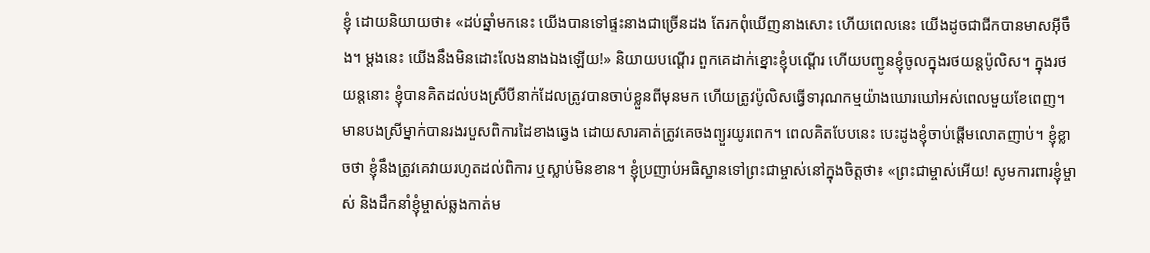ខ្ញុំ ដោយនិយាយថា៖ «ដប់ឆ្នាំមកនេះ យើងបានទៅផ្ទះនាងជាច្រើនដង តែរកពុំឃើញនាងសោះ ហើយពេលនេះ យើងដូចជាជីកបានមាសអ៊ីចឹង។ ម្ដងនេះ យើងនឹងមិនដោះលែងនាងឯងឡើយ!» និយាយបណ្ដើរ ពួកគេដាក់ខ្នោះខ្ញុំបណ្ដើរ ហើយបញ្ជូនខ្ញុំចូលក្នុងរថយន្តប៉ូលិស។ ក្នុងរថយន្តនោះ ខ្ញុំបានគិតដល់បងស្រីបីនាក់ដែលត្រូវបានចាប់ខ្លួនពីមុនមក ហើយត្រូវប៉ូលិសធ្វើទារុណកម្មយ៉ាងឃោរឃៅអស់ពេលមួយខែពេញ។ មានបងស្រីម្នាក់បានរងរបួសពិការដៃខាងឆ្វេង ដោយសារគាត់ត្រូវគេចងព្យួរយូរពេក។ ពេលគិតបែបនេះ បេះដូងខ្ញុំចាប់ផ្ដើមលោតញាប់។ ខ្ញុំខ្លាចថា ខ្ញុំនឹងត្រូវគេវាយរហូតដល់ពិការ ឬស្លាប់មិនខាន។ ខ្ញុំប្រញាប់អធិស្ឋានទៅព្រះជាម្ចាស់នៅក្នុងចិត្តថា៖ «ព្រះជាម្ចាស់អើយ! សូមការពារខ្ញុំម្ចាស់ និងដឹកនាំខ្ញុំម្ចាស់ឆ្លងកាត់ម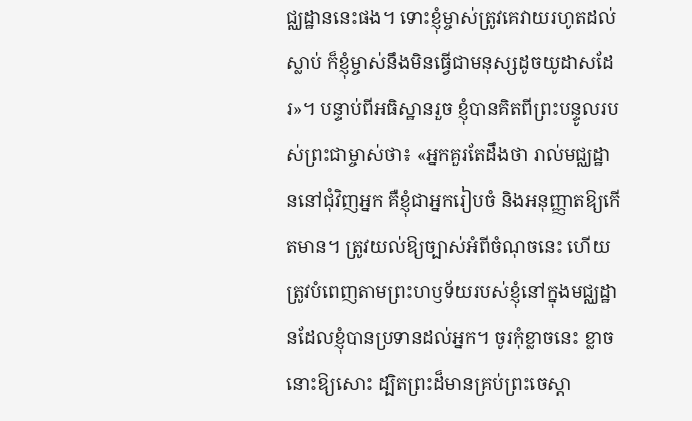ជ្ឈដ្ឋាននេះផង។ ទោះខ្ញុំម្ចាស់ត្រូវគេវាយរហូតដល់ស្លាប់ ក៏ខ្ញុំម្ចាស់នឹងមិនធ្វើជាមនុស្សដូចយូដាសដែរ»។ បន្ទាប់ពីអធិស្ឋានរួច ខ្ញុំបានគិតពីព្រះបន្ទូលរបស់ព្រះជាម្ចាស់ថា៖ «អ្នកគួរតែដឹងថា រាល់មជ្ឈដ្ឋាននៅជុំវិញអ្នក គឺខ្ញុំជាអ្នករៀបចំ និងអនុញ្ញាតឱ្យកើតមាន។ ត្រូវយល់ឱ្យច្បាស់អំពីចំណុចនេះ ហើយត្រូវបំពេញតាមព្រះហឫទ័យរបស់ខ្ញុំនៅក្នុងមជ្ឈដ្ឋានដែលខ្ញុំបានប្រទានដល់អ្នក។ ចូរកុំខ្លាចនេះ ខ្លាចនោះឱ្យសោះ ដ្បិតព្រះដ៏មានគ្រប់ព្រះចេស្ដា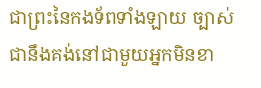ជាព្រះនៃកងទ័ពទាំងឡាយ ច្បាស់ជានឹងគង់នៅជាមួយអ្នកមិនខា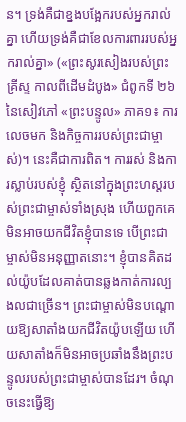ន។ ទ្រង់គឺជាខ្នងបង្អែករបស់អ្នករាល់គ្នា ហើយទ្រង់គឺជាខែលការពាររបស់អ្នករាល់គ្នា» («ព្រះសូរសៀងរបស់ព្រះគ្រីស្ទ កាលពីដើមដំបូង» ជំពូកទី ២៦ នៃសៀវភៅ «ព្រះបន្ទូល» ភាគ១៖ ការលេចមក និងកិច្ចការរបស់ព្រះជាម្ចាស់)។ នេះគឺជាការពិត។ ការរស់ និងការស្លាប់របស់ខ្ញុំ ស្ថិតនៅក្នុងព្រះហស្ដរបស់ព្រះជាម្ចាស់ទាំងស្រុង ហើយពួកគេមិនអាចយកជីវិតខ្ញុំបានទេ បើព្រះជាម្ចាស់មិនអនុញ្ញាតនោះ។ ខ្ញុំបានគិតដល់យ៉ូបដែលគាត់បានឆ្លងកាត់ការល្បងលជាច្រើន។ ព្រះជាម្ចាស់មិនបណ្ដោយឱ្យសាតាំងយកជីវិតយ៉ូបឡើយ ហើយសាតាំងក៏មិនអាចប្រឆាំងនឹងព្រះបន្ទូលរបស់ព្រះជាម្ចាស់បានដែរ។ ចំណុចនេះធ្វើឱ្យ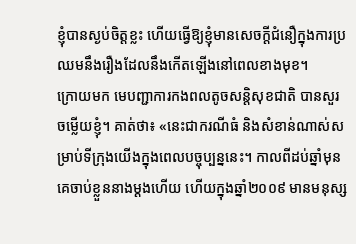ខ្ញុំបានស្ងប់ចិត្តខ្លះ ហើយធ្វើឱ្យខ្ញុំមានសេចក្ដីជំនឿក្នុងការប្រឈមនឹងរឿងដែលនឹងកើតឡើងនៅពេលខាងមុខ។
ក្រោយមក មេបញ្ជាការកងពលតូចសន្តិសុខជាតិ បានសួរចម្លើយខ្ញុំ។ គាត់ថា៖ «នេះជាករណីធំ និងសំខាន់ណាស់សម្រាប់ទីក្រុងយើងក្នុងពេលបច្ចុប្បន្ននេះ។ កាលពីដប់ឆ្នាំមុន គេចាប់ខ្លួននាងម្ដងហើយ ហើយក្នុងឆ្នាំ២០០៩ មានមនុស្ស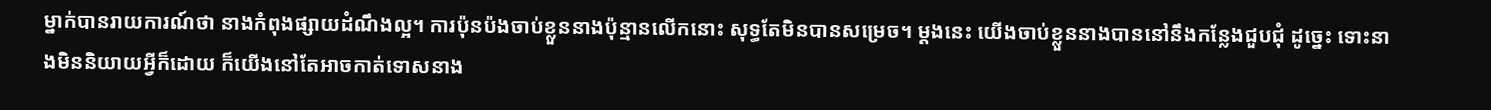ម្នាក់បានរាយការណ៍ថា នាងកំពុងផ្សាយដំណឹងល្អ។ ការប៉ុនប៉ងចាប់ខ្លួននាងប៉ុន្មានលើកនោះ សុទ្ធតែមិនបានសម្រេច។ ម្ដងនេះ យើងចាប់ខ្លួននាងបាននៅនឹងកន្លែងជួបជុំ ដូច្នេះ ទោះនាងមិននិយាយអ្វីក៏ដោយ ក៏យើងនៅតែអាចកាត់ទោសនាង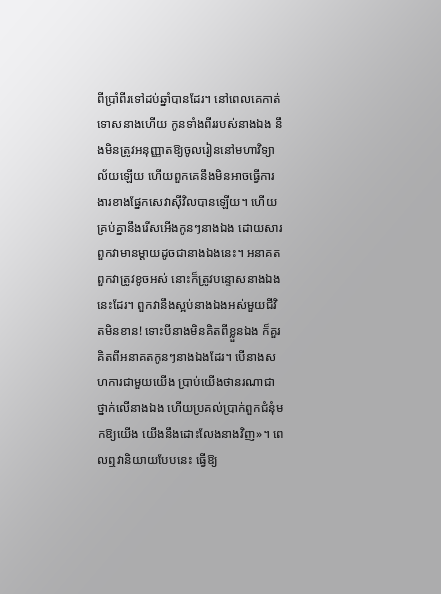ពីប្រាំពីរទៅដប់ឆ្នាំបានដែរ។ នៅពេលគេកាត់ទោសនាងហើយ កូនទាំងពីររបស់នាងឯង នឹងមិនត្រូវអនុញ្ញាតឱ្យចូលរៀននៅមហាវិទ្យាល័យឡើយ ហើយពួកគេនឹងមិនអាចធ្វើការងារខាងផ្នែកសេវាស៊ីវិលបានឡើយ។ ហើយគ្រប់គ្នានឹងរើសអើងកូនៗនាងឯង ដោយសារពួកវាមានម្ដាយដូចជានាងឯងនេះ។ អនាគតពួកវាត្រូវខូចអស់ នោះក៏ត្រូវបន្ទោសនាងឯងនេះដែរ។ ពួកវានឹងស្អប់នាងឯងអស់មួយជីវិតមិនខាន! ទោះបីនាងមិនគិតពីខ្លួនឯង ក៏គួរគិតពីអនាគតកូនៗនាងឯងដែរ។ បើនាងសហការជាមួយយើង ប្រាប់យើងថានរណាជាថ្នាក់លើនាងឯង ហើយប្រគល់ប្រាក់ពួកជំនុំមកឱ្យយើង យើងនឹងដោះលែងនាងវិញ»។ ពេលឮវានិយាយបែបនេះ ធ្វើឱ្យ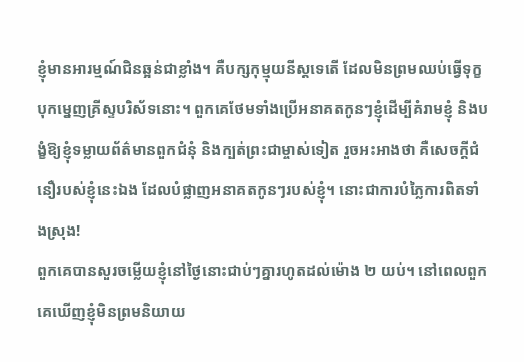ខ្ញុំមានអារម្មណ៍ជិនឆ្អន់ជាខ្លាំង។ គឺបក្សកុម្មុយនីស្តទេតើ ដែលមិនព្រមឈប់ធ្វើទុក្ខបុកម្នេញគ្រីស្ទបរិស័ទនោះ។ ពួកគេថែមទាំងប្រើអនាគតកូនៗខ្ញុំដើម្បីគំរាមខ្ញុំ និងបង្ខំឱ្យខ្ញុំទម្លាយព័ត៌មានពួកជំនុំ និងក្បត់ព្រះជាម្ចាស់ទៀត រួចអះអាងថា គឺសេចក្ដីជំនឿរបស់ខ្ញុំនេះឯង ដែលបំផ្លាញអនាគតកូនៗរបស់ខ្ញុំ។ នោះជាការបំភ្លៃការពិតទាំងស្រុង!
ពួកគេបានសួរចម្លើយខ្ញុំនៅថ្ងៃនោះជាប់ៗគ្នារហូតដល់ម៉ោង ២ យប់។ នៅពេលពួកគេឃើញខ្ញុំមិនព្រមនិយាយ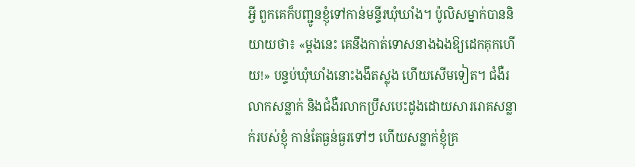អ្វី ពួកគេក៏បញ្ជូនខ្ញុំទៅកាន់មន្ទីរឃុំឃាំង។ ប៉ូលិសម្នាក់បាននិយាយថា៖ «ម្ដងនេះ គេនឹងកាត់ទោសនាងឯងឱ្យដេកគុកហើយ!» បន្ទប់ឃុំឃាំងនោះងងឹតស្លុង ហើយសើមទៀត។ ជំងឺរលាកសន្លាក់ និងជំងឺរលាកប្រឹសបេះដូងដោយសាររោគសន្លាក់របស់ខ្ញុំ កាន់តែធ្ងន់ធ្ងរទៅៗ ហើយសន្លាក់ខ្ញុំគ្រ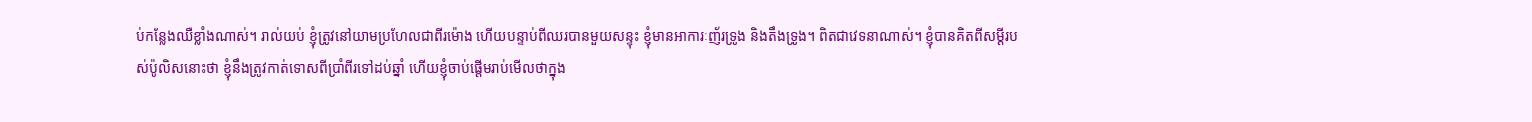ប់កន្លែងឈឺខ្លាំងណាស់។ រាល់យប់ ខ្ញុំត្រូវនៅយាមប្រហែលជាពីរម៉ោង ហើយបន្ទាប់ពីឈរបានមួយសន្ទុះ ខ្ញុំមានអាការៈញ័រទ្រូង និងតឹងទ្រូង។ ពិតជាវេទនាណាស់។ ខ្ញុំបានគិតពីសម្ដីរបស់ប៉ូលិសនោះថា ខ្ញុំនឹងត្រូវកាត់ទោសពីប្រាំពីរទៅដប់ឆ្នាំ ហើយខ្ញុំចាប់ផ្ដើមរាប់មើលថាក្នុង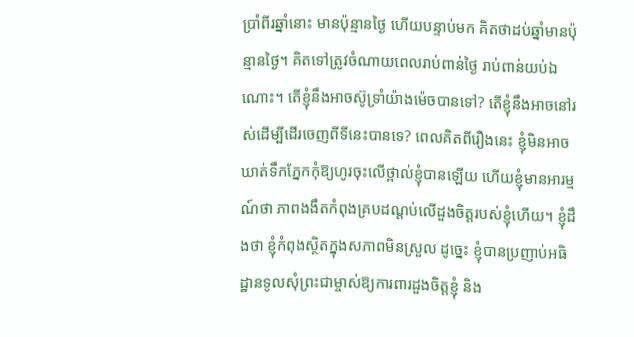ប្រាំពីរឆ្នាំនោះ មានប៉ុន្មានថ្ងៃ ហើយបន្ទាប់មក គិតថាដប់ឆ្នាំមានប៉ុន្មានថ្ងៃ។ គិតទៅត្រូវចំណាយពេលរាប់ពាន់ថ្ងៃ រាប់ពាន់យប់ឯណោះ។ តើខ្ញុំនឹងអាចស៊ូទ្រាំយ៉ាងម៉េចបានទៅ? តើខ្ញុំនឹងអាចនៅរស់ដើម្បីដើរចេញពីទីនេះបានទេ? ពេលគិតពីរឿងនេះ ខ្ញុំមិនអាចឃាត់ទឹកភ្នែកកុំឱ្យហូរចុះលើថ្ពាល់ខ្ញុំបានឡើយ ហើយខ្ញុំមានអារម្មណ៍ថា ភាពងងឹតកំពុងគ្របដណ្ដប់លើដួងចិត្តរបស់ខ្ញុំហើយ។ ខ្ញុំដឹងថា ខ្ញុំកំពុងស្ថិតក្នុងសភាពមិនស្រួល ដូច្នេះ ខ្ញុំបានប្រញាប់អធិដ្ឋានទូលសុំព្រះជាម្ចាស់ឱ្យការពារដួងចិត្តខ្ញុំ និង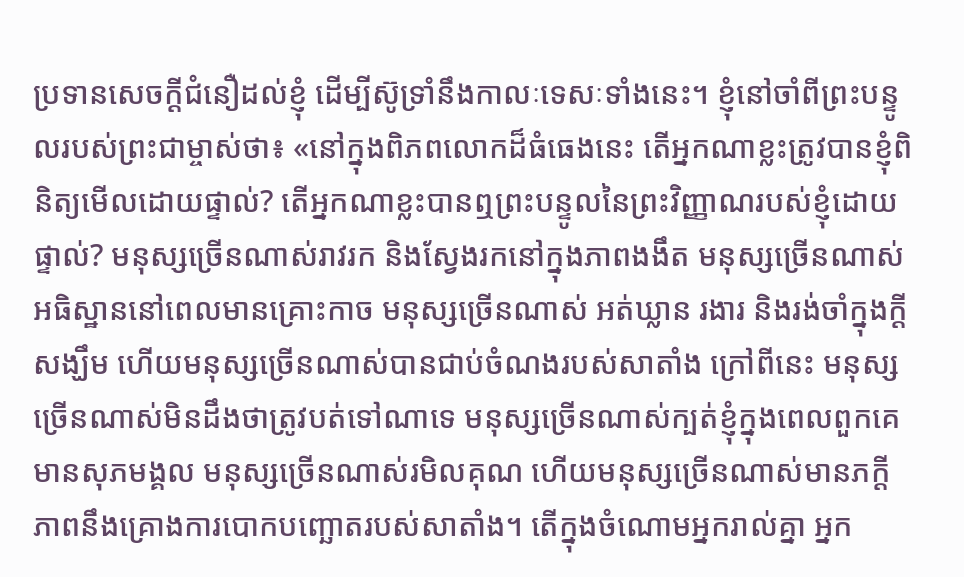ប្រទានសេចក្ដីជំនឿដល់ខ្ញុំ ដើម្បីស៊ូទ្រាំនឹងកាលៈទេសៈទាំងនេះ។ ខ្ញុំនៅចាំពីព្រះបន្ទូលរបស់ព្រះជាម្ចាស់ថា៖ «នៅក្នុងពិភពលោកដ៏ធំធេងនេះ តើអ្នកណាខ្លះត្រូវបានខ្ញុំពិនិត្យមើលដោយផ្ទាល់? តើអ្នកណាខ្លះបានឮព្រះបន្ទូលនៃព្រះវិញ្ញាណរបស់ខ្ញុំដោយផ្ទាល់? មនុស្សច្រើនណាស់រាវរក និងស្វែងរកនៅក្នុងភាពងងឹត មនុស្សច្រើនណាស់អធិស្ឋាននៅពេលមានគ្រោះកាច មនុស្សច្រើនណាស់ អត់ឃ្លាន រងារ និងរង់ចាំក្នុងក្តីសង្ឃឹម ហើយមនុស្សច្រើនណាស់បានជាប់ចំណងរបស់សាតាំង ក្រៅពីនេះ មនុស្សច្រើនណាស់មិនដឹងថាត្រូវបត់ទៅណាទេ មនុស្សច្រើនណាស់ក្បត់ខ្ញុំក្នុងពេលពួកគេមានសុភមង្គល មនុស្សច្រើនណាស់រមិលគុណ ហើយមនុស្សច្រើនណាស់មានភក្ដីភាពនឹងគ្រោងការបោកបញ្ឆោតរបស់សាតាំង។ តើក្នុងចំណោមអ្នករាល់គ្នា អ្នក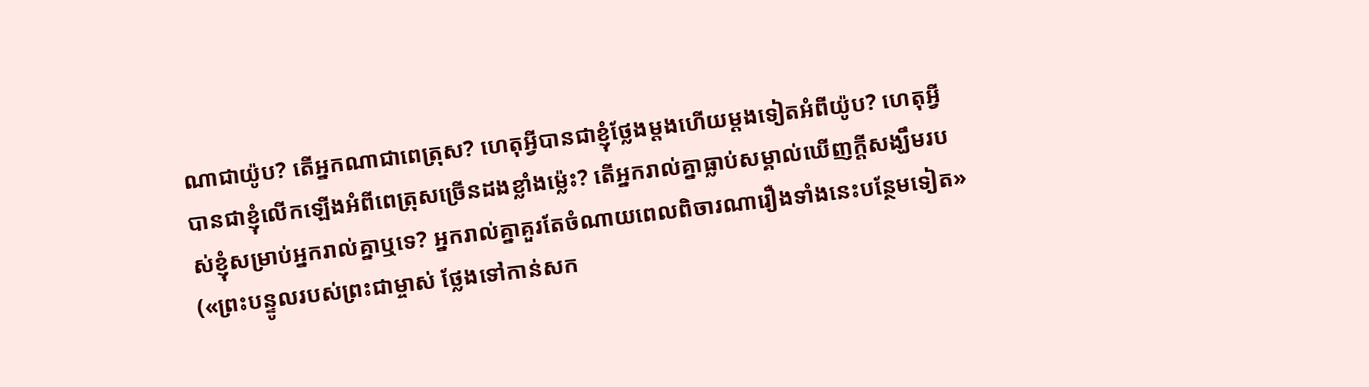ណាជាយ៉ូប? តើអ្នកណាជាពេត្រុស? ហេតុអ្វីបានជាខ្ញុំថ្លែងម្ដងហើយម្ដងទៀតអំពីយ៉ូប? ហេតុអ្វីបានជាខ្ញុំលើកឡើងអំពីពេត្រុសច្រើនដងខ្លាំងម្ល៉េះ? តើអ្នករាល់គ្នាធ្លាប់សម្គាល់ឃើញក្ដីសង្ឃឹមរបស់ខ្ញុំសម្រាប់អ្នករាល់គ្នាឬទេ? អ្នករាល់គ្នាគួរតែចំណាយពេលពិចារណារឿងទាំងនេះបន្ថែមទៀត» («ព្រះបន្ទូលរបស់ព្រះជាម្ចាស់ ថ្លែងទៅកាន់សក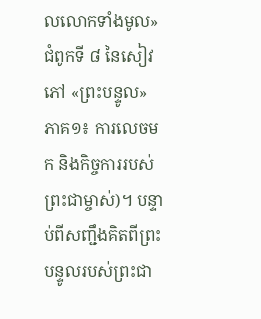លលោកទាំងមូល» ជំពូកទី ៨ នៃសៀវភៅ «ព្រះបន្ទូល» ភាគ១៖ ការលេចមក និងកិច្ចការរបស់ព្រះជាម្ចាស់)។ បន្ទាប់ពីសញ្ជឹងគិតពីព្រះបន្ទូលរបស់ព្រះជា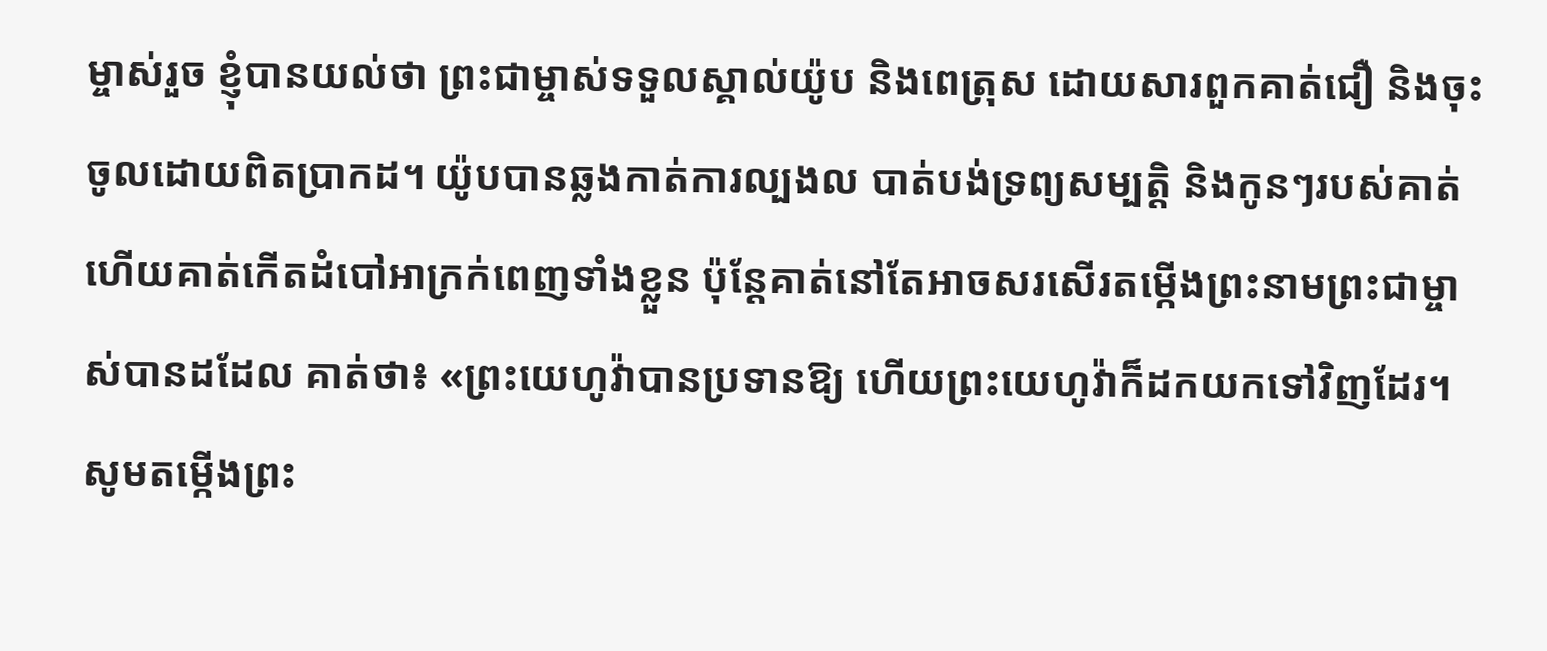ម្ចាស់រួច ខ្ញុំបានយល់ថា ព្រះជាម្ចាស់ទទួលស្គាល់យ៉ូប និងពេត្រុស ដោយសារពួកគាត់ជឿ និងចុះចូលដោយពិតប្រាកដ។ យ៉ូបបានឆ្លងកាត់ការល្បងល បាត់បង់ទ្រព្យសម្បត្តិ និងកូនៗរបស់គាត់ ហើយគាត់កើតដំបៅអាក្រក់ពេញទាំងខ្លួន ប៉ុន្តែគាត់នៅតែអាចសរសើរតម្កើងព្រះនាមព្រះជាម្ចាស់បានដដែល គាត់ថា៖ «ព្រះយេហូវ៉ាបានប្រទានឱ្យ ហើយព្រះយេហូវ៉ាក៏ដកយកទៅវិញដែរ។ សូមតម្កើងព្រះ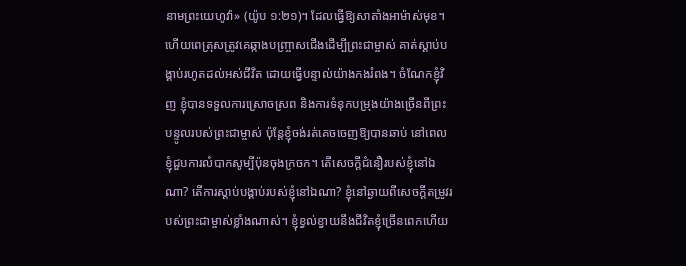នាមព្រះយេហូវ៉ា» (យ៉ូប ១:២១)។ ដែលធ្វើឱ្យសាតាំងអាម៉ាស់មុខ។ ហើយពេត្រុសត្រូវគេឆ្កាងបញ្ច្រាសជើងដើម្បីព្រះជាម្ចាស់ គាត់ស្ដាប់បង្គាប់រហូតដល់អស់ជីវិត ដោយធ្វើបន្ទាល់យ៉ាងកងរំពង។ ចំណែកខ្ញុំវិញ ខ្ញុំបានទទួលការស្រោចស្រព និងការទំនុកបម្រុងយ៉ាងច្រើនពីព្រះបន្ទូលរបស់ព្រះជាម្ចាស់ ប៉ុន្តែខ្ញុំចង់រត់គេចចេញឱ្យបានឆាប់ នៅពេលខ្ញុំជួបការលំបាកសូម្បីប៉ុនចុងក្រចក។ តើសេចក្ដីជំនឿរបស់ខ្ញុំនៅឯណា? តើការស្ដាប់បង្គាប់របស់ខ្ញុំនៅឯណា? ខ្ញុំនៅឆ្ងាយពីសេចក្ដីតម្រូវរបស់ព្រះជាម្ចាស់ខ្លាំងណាស់។ ខ្ញុំខ្វល់ខ្វាយនឹងជីវិតខ្ញុំច្រើនពេកហើយ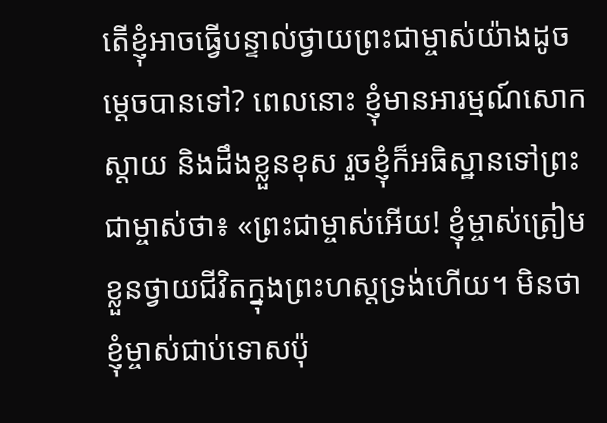តើខ្ញុំអាចធ្វើបន្ទាល់ថ្វាយព្រះជាម្ចាស់យ៉ាងដូចម្ដេចបានទៅ? ពេលនោះ ខ្ញុំមានអារម្មណ៍សោកស្ដាយ និងដឹងខ្លួនខុស រួចខ្ញុំក៏អធិស្ឋានទៅព្រះជាម្ចាស់ថា៖ «ព្រះជាម្ចាស់អើយ! ខ្ញុំម្ចាស់ត្រៀមខ្លួនថ្វាយជីវិតក្នុងព្រះហស្ដទ្រង់ហើយ។ មិនថាខ្ញុំម្ចាស់ជាប់ទោសប៉ុ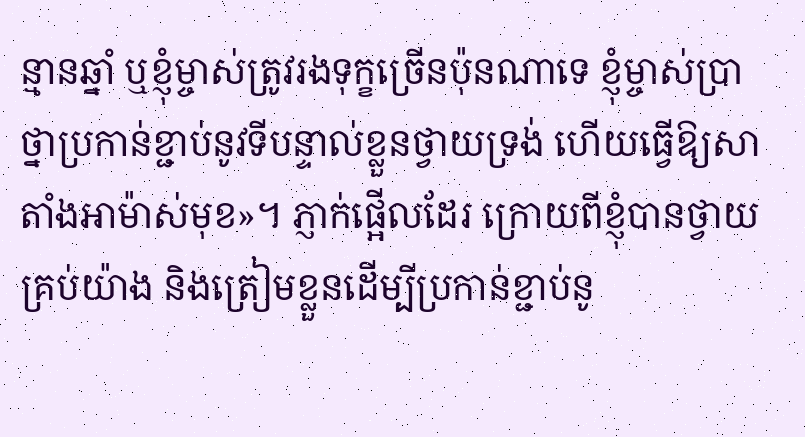ន្មានឆ្នាំ ឬខ្ញុំម្ចាស់ត្រូវរងទុក្ខច្រើនប៉ុនណាទេ ខ្ញុំម្ចាស់ប្រាថ្នាប្រកាន់ខ្ជាប់នូវទីបន្ទាល់ខ្លួនថ្វាយទ្រង់ ហើយធ្វើឱ្យសាតាំងអាម៉ាស់មុខ»។ ភ្ញាក់ផ្អើលដែរ ក្រោយពីខ្ញុំបានថ្វាយគ្រប់យ៉ាង និងត្រៀមខ្លួនដើម្បីប្រកាន់ខ្ជាប់នូ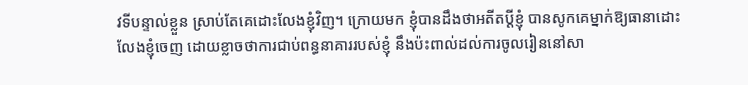វទីបន្ទាល់ខ្លួន ស្រាប់តែគេដោះលែងខ្ញុំវិញ។ ក្រោយមក ខ្ញុំបានដឹងថាអតីតប្ដីខ្ញុំ បានសូកគេម្នាក់ឱ្យធានាដោះលែងខ្ញុំចេញ ដោយខ្លាចថាការជាប់ពន្ធនាគាររបស់ខ្ញុំ នឹងប៉ះពាល់ដល់ការចូលរៀននៅសា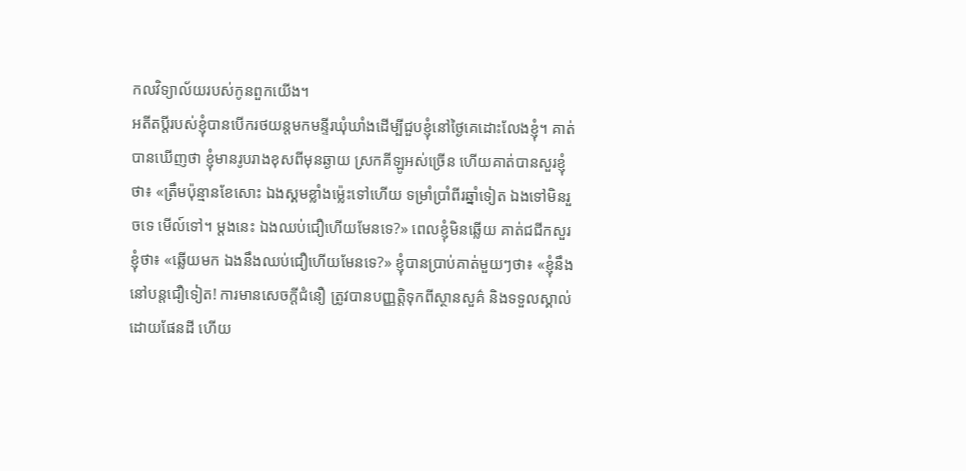កលវិទ្យាល័យរបស់កូនពួកយើង។
អតីតប្ដីរបស់ខ្ញុំបានបើករថយន្តមកមន្ទីរឃុំឃាំងដើម្បីជួបខ្ញុំនៅថ្ងៃគេដោះលែងខ្ញុំ។ គាត់បានឃើញថា ខ្ញុំមានរូបរាងខុសពីមុនឆ្ងាយ ស្រកគីឡូអស់ច្រើន ហើយគាត់បានសួរខ្ញុំថា៖ «ត្រឹមប៉ុន្មានខែសោះ ឯងស្គមខ្លាំងម៉្លេះទៅហើយ ទម្រាំប្រាំពីរឆ្នាំទៀត ឯងទៅមិនរួចទេ មើល៍ទៅ។ ម្ដងនេះ ឯងឈប់ជឿហើយមែនទេ?» ពេលខ្ញុំមិនឆ្លើយ គាត់ជជីកសួរខ្ញុំថា៖ «ឆ្លើយមក ឯងនឹងឈប់ជឿហើយមែនទេ?» ខ្ញុំបានប្រាប់គាត់មួយៗថា៖ «ខ្ញុំនឹងនៅបន្តជឿទៀត! ការមានសេចក្ដីជំនឿ ត្រូវបានបញ្ញត្តិទុកពីស្ថានសួគ៌ និងទទួលស្គាល់ដោយផែនដី ហើយ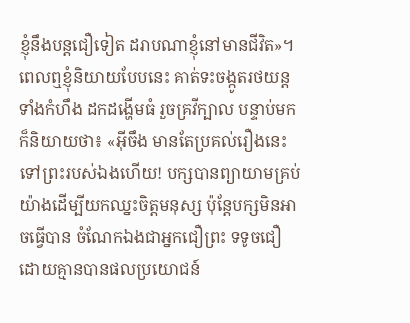ខ្ញុំនឹងបន្តជឿទៀត ដរាបណាខ្ញុំនៅមានជីវិត»។ ពេលឮខ្ញុំនិយាយបែបនេះ គាត់ទះចង្កូតរថយន្តទាំងកំហឹង ដកដង្ហើមធំ រួចគ្រវីក្បាល បន្ទាប់មកក៏និយាយថា៖ «អ៊ីចឹង មានតែប្រគល់រឿងនេះទៅព្រះរបស់ឯងហើយ! បក្សបានព្យាយាមគ្រប់យ៉ាងដើម្បីយកឈ្នះចិត្តមនុស្ស ប៉ុន្តែបក្សមិនអាចធ្វើបាន ចំណែកឯងជាអ្នកជឿព្រះ ទទូចជឿដោយគ្មានបានផលប្រយោជន៍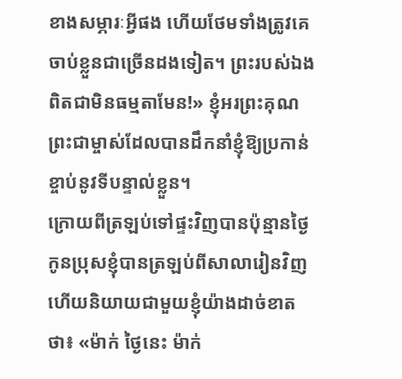ខាងសម្ភារៈអ្វីផង ហើយថែមទាំងត្រូវគេចាប់ខ្លួនជាច្រើនដងទៀត។ ព្រះរបស់ឯងពិតជាមិនធម្មតាមែន!» ខ្ញុំអរព្រះគុណព្រះជាម្ចាស់ដែលបានដឹកនាំខ្ញុំឱ្យប្រកាន់ខ្ចាប់នូវទីបន្ទាល់ខ្លួន។
ក្រោយពីត្រឡប់ទៅផ្ទះវិញបានប៉ុន្មានថ្ងៃ កូនប្រុសខ្ញុំបានត្រឡប់ពីសាលារៀនវិញ ហើយនិយាយជាមួយខ្ញុំយ៉ាងដាច់ខាតថា៖ «ម៉ាក់ ថ្ងៃនេះ ម៉ាក់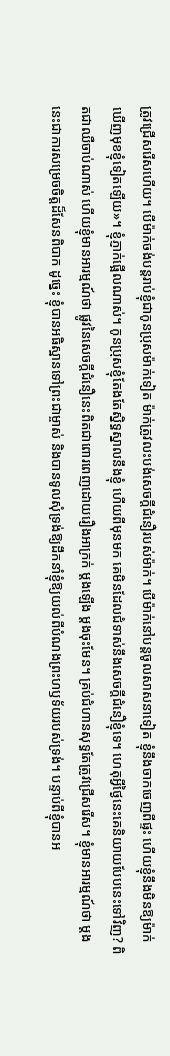ត្រូវជ្រើសរើសហើយ។ បើម៉ាក់ចង់បន្តរាប់ខ្ញុំជាកូនប្រុសម៉ាក់ទៀត ម៉ាក់ត្រូវលះបង់សេចក្ដីជំនឿរបស់ម៉ាក់។ បើម៉ាក់នៅបន្តចូលសាសនាទៀត ខ្ញុំនឹងចាកចេញពីផ្ទះ ហើយខ្ញុំនឹងមិនឱ្យម៉ាក់ឃើញមុខខ្ញុំទៀតឡើយ»។ ខ្ញុំភ្ញាក់ផ្អើលណាស់។ កូនប្រុសខ្ញុំតែងតែស្និទ្ធស្នាលនឹងខ្ញុំ ហើយពីមុនមក គេមិនដែលជំទាស់នឹងសេចក្ដីជំនឿខ្ញុំទេ។ ហេតុអ្វីថ្ងៃនេះគេនិយាយបែបនេះទៅវិញ? ពិតជាឈឺចាប់ណាស់ ហើយខ្ញុំមានអារម្មណ៍ថា ផ្លូវនៃសេចក្ដីជំនឿនេះពិតជាពោរពេញដោយរឿងអាក្រក់ ម្ដងឡើង ម្ដងចុះមែន។ គ្រប់ជំហានសុទ្ធតែត្រូវជ្រើសរើស។ ខ្ញុំមានអារម្មណ៍ថា ម្ដងនេះជាការសម្រេចចិត្តដ៏សែនពិបាក ដូច្នេះ ខ្ញុំបានអធិស្ឋានទៅព្រះជាម្ចាស់ និងបានទូលសុំទ្រង់ឱ្យដឹកនាំខ្ញុំឱ្យយល់ពីបំណងព្រះហឫទ័យរបស់ទ្រង់។ បន្ទាប់ពីខ្ញុំបានអ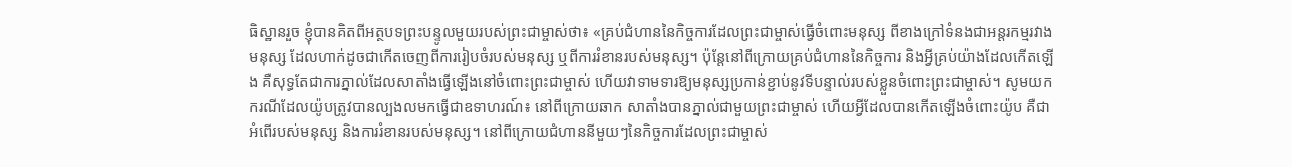ធិស្ឋានរួច ខ្ញុំបានគិតពីអត្ថបទព្រះបន្ទូលមួយរបស់ព្រះជាម្ចាស់ថា៖ «គ្រប់ជំហាននៃកិច្ចការដែលព្រះជាម្ចាស់ធ្វើចំពោះមនុស្ស ពីខាងក្រៅទំនងជាអន្តរកម្មរវាងមនុស្ស ដែលហាក់ដូចជាកើតចេញពីការរៀបចំរបស់មនុស្ស ឬពីការរំខានរបស់មនុស្ស។ ប៉ុន្តែនៅពីក្រោយគ្រប់ជំហាននៃកិច្ចការ និងអ្វីគ្រប់យ៉ាងដែលកើតឡើង គឺសុទ្ធតែជាការភ្នាល់ដែលសាតាំងធ្វើឡើងនៅចំពោះព្រះជាម្ចាស់ ហើយវាទាមទារឱ្យមនុស្សប្រកាន់ខ្ជាប់នូវទីបន្ទាល់របស់ខ្លួនចំពោះព្រះជាម្ចាស់។ សូមយកករណីដែលយ៉ូបត្រូវបានល្បងលមកធ្វើជាឧទាហរណ៍៖ នៅពីក្រោយឆាក សាតាំងបានភ្នាល់ជាមួយព្រះជាម្ចាស់ ហើយអ្វីដែលបានកើតឡើងចំពោះយ៉ូប គឺជាអំពើរបស់មនុស្ស និងការរំខានរបស់មនុស្ស។ នៅពីក្រោយជំហាននីមួយៗនៃកិច្ចការដែលព្រះជាម្ចាស់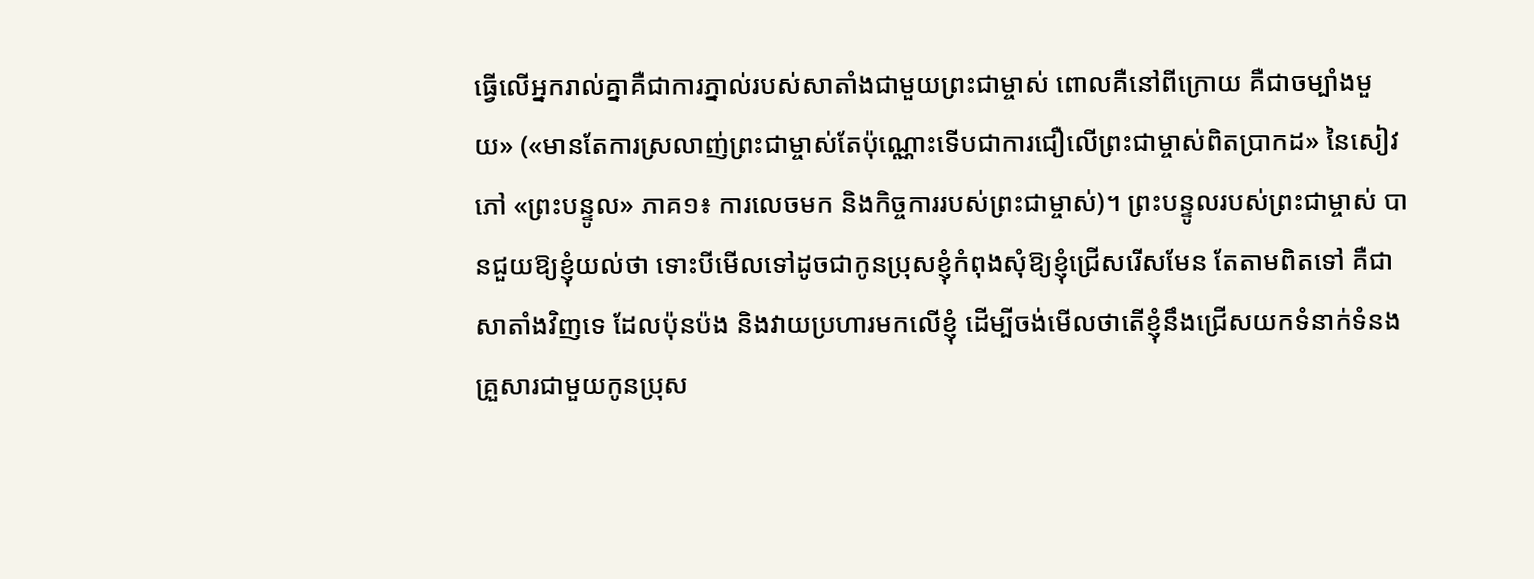ធ្វើលើអ្នករាល់គ្នាគឺជាការភ្នាល់របស់សាតាំងជាមួយព្រះជាម្ចាស់ ពោលគឺនៅពីក្រោយ គឺជាចម្បាំងមួយ» («មានតែការស្រលាញ់ព្រះជាម្ចាស់តែប៉ុណ្ណោះទើបជាការជឿលើព្រះជាម្ចាស់ពិតប្រាកដ» នៃសៀវភៅ «ព្រះបន្ទូល» ភាគ១៖ ការលេចមក និងកិច្ចការរបស់ព្រះជាម្ចាស់)។ ព្រះបន្ទូលរបស់ព្រះជាម្ចាស់ បានជួយឱ្យខ្ញុំយល់ថា ទោះបីមើលទៅដូចជាកូនប្រុសខ្ញុំកំពុងសុំឱ្យខ្ញុំជ្រើសរើសមែន តែតាមពិតទៅ គឺជាសាតាំងវិញទេ ដែលប៉ុនប៉ង និងវាយប្រហារមកលើខ្ញុំ ដើម្បីចង់មើលថាតើខ្ញុំនឹងជ្រើសយកទំនាក់ទំនងគ្រួសារជាមួយកូនប្រុស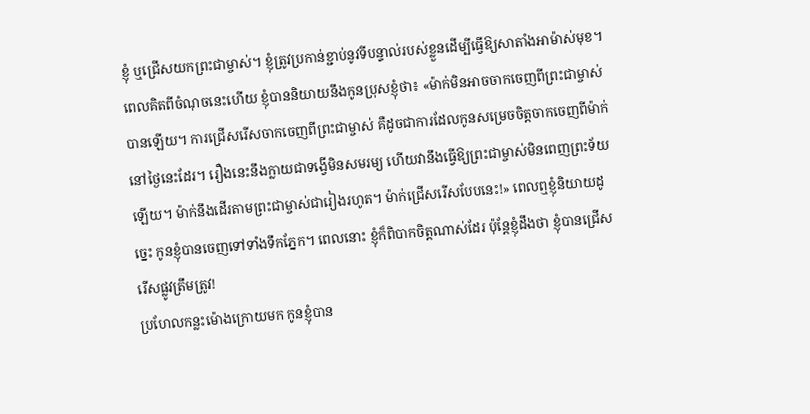ខ្ញុំ ឬជ្រើសយកព្រះជាម្ចាស់។ ខ្ញុំត្រូវប្រកាន់ខ្ជាប់នូវទីបន្ទាល់របស់ខ្លួនដើម្បីធ្វើឱ្យសាតាំងអាម៉ាស់មុខ។ ពេលគិតពីចំណុចនេះហើយ ខ្ញុំបាននិយាយនឹងកូនប្រុសខ្ញុំថា៖ «ម៉ាក់មិនអាចចាកចេញពីព្រះជាម្ចាស់បានឡើយ។ ការជ្រើសរើសចាកចេញពីព្រះជាម្ចាស់ គឺដូចជាការដែលកូនសម្រេចចិត្តចាកចេញពីម៉ាក់នៅថ្ងៃនេះដែរ។ រឿងនេះនឹងក្លាយជាទង្វើមិនសមរម្យ ហើយវានឹងធ្វើឱ្យព្រះជាម្ចាស់មិនពេញព្រះទ័យឡើយ។ ម៉ាក់នឹងដើរតាមព្រះជាម្ចាស់ជារៀងរហូត។ ម៉ាក់ជ្រើសរើសបែបនេះ!» ពេលឮខ្ញុំនិយាយដូច្នេះ កូនខ្ញុំបានចេញទៅទាំងទឹកភ្នែក។ ពេលនោះ ខ្ញុំក៏ពិបាកចិត្តណាស់ដែរ ប៉ុន្តែខ្ញុំដឹងថា ខ្ញុំបានជ្រើសរើសផ្លូវត្រឹមត្រូវ!
ប្រហែលកន្លះម៉ោងក្រោយមក កូនខ្ញុំបាន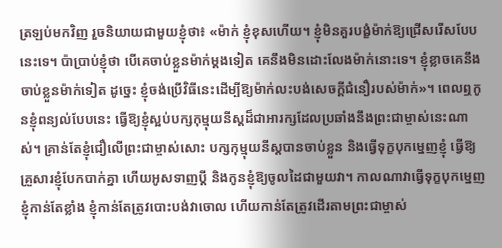ត្រឡប់មកវិញ រួចនិយាយជាមួយខ្ញុំថា៖ «ម៉ាក់ ខ្ញុំខុសហើយ។ ខ្ញុំមិនគួរបង្ខំម៉ាក់ឱ្យជ្រើសរើសបែបនេះទេ។ ប៉ាប្រាប់ខ្ញុំថា បើគេចាប់ខ្លួនម៉ាក់ម្ដងទៀត គេនឹងមិនដោះលែងម៉ាក់នោះទេ។ ខ្ញុំខ្លាចគេនឹងចាប់ខ្លួនម៉ាក់ទៀត ដូច្នេះ ខ្ញុំចង់ប្រើវិធីនេះដើម្បីឱ្យម៉ាក់លះបង់សេចក្ដីជំនឿរបស់ម៉ាក់»។ ពេលឮកូនខ្ញុំពន្យល់បែបនេះ ធ្វើឱ្យខ្ញុំស្អប់បក្សកុម្មុយនីស្តដ៏ជាអារក្សដែលប្រឆាំងនឹងព្រះជាម្ចាស់នេះណាស់។ គ្រាន់តែខ្ញុំជឿលើព្រះជាម្ចាស់សោះ បក្សកុម្មុយនីស្តបានចាប់ខ្លួន និងធ្វើទុក្ខបុកម្នេញខ្ញុំ ធ្វើឱ្យគ្រួសារខ្ញុំបែកបាក់គ្នា ហើយអូសទាញប្ដី និងកូនខ្ញុំឱ្យចូលដៃជាមួយវា។ កាលណាវាធ្វើទុក្ខបុកម្នេញខ្ញុំកាន់តែខ្លាំង ខ្ញុំកាន់តែត្រូវបោះបង់វាចោល ហើយកាន់តែត្រូវដើរតាមព្រះជាម្ចាស់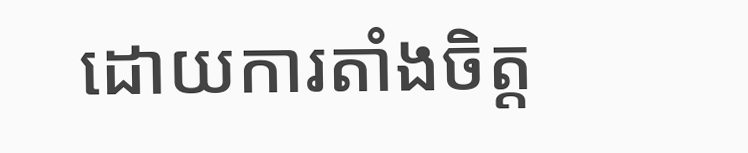ដោយការតាំងចិត្ត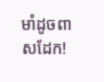មាំដូចពាសដែក!